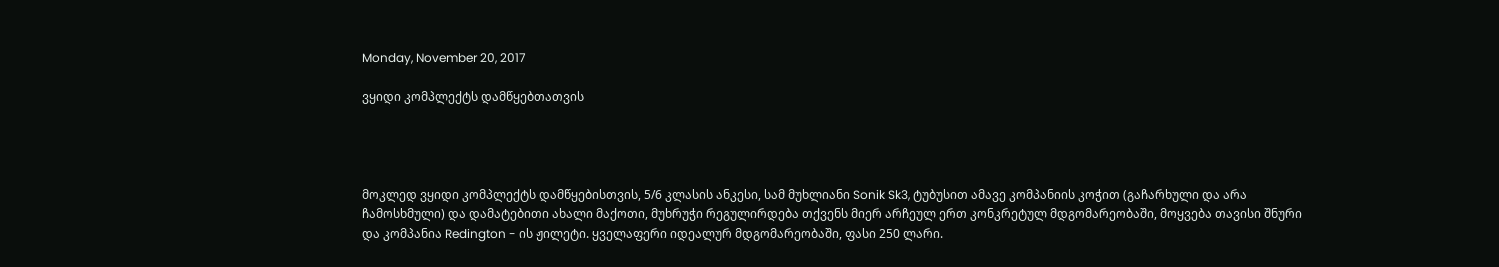Monday, November 20, 2017

ვყიდი კომპლექტს დამწყებთათვის




მოკლედ ვყიდი კომპლექტს დამწყებისთვის, 5/6 კლასის ანკესი, სამ მუხლიანი Sonik Sk3, ტუბუსით ამავე კომპანიის კოჭით (გაჩარხული და არა ჩამოსხმული) და დამატებითი ახალი მაქოთი, მუხრუჭი რეგულირდება თქვენს მიერ არჩეულ ერთ კონკრეტულ მდგომარეობაში, მოყვება თავისი შნური და კომპანია Redington - ის ჟილეტი. ყველაფერი იდეალურ მდგომარეობაში, ფასი 250 ლარი.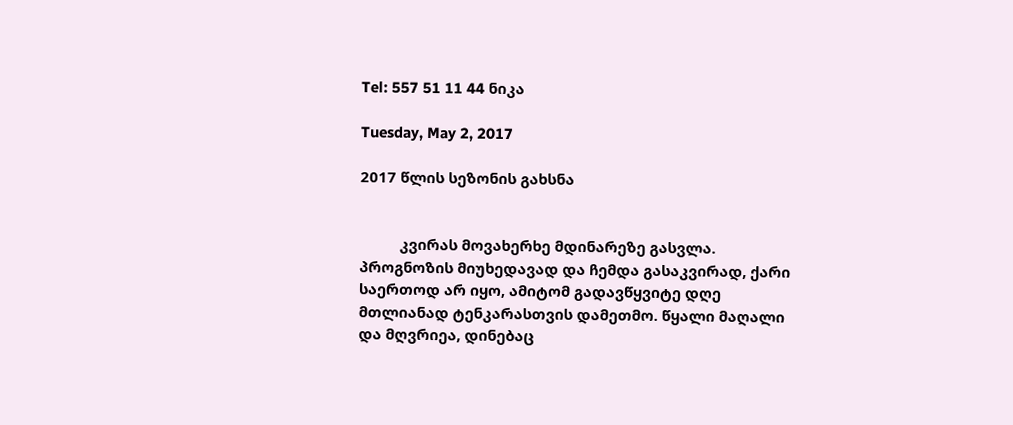Tel: 557 51 11 44 ნიკა

Tuesday, May 2, 2017

2017 წლის სეზონის გახსნა


          კვირას მოვახერხე მდინარეზე გასვლა. პროგნოზის მიუხედავად და ჩემდა გასაკვირად, ქარი საერთოდ არ იყო, ამიტომ გადავწყვიტე დღე მთლიანად ტენკარასთვის დამეთმო. წყალი მაღალი და მღვრიეა, დინებაც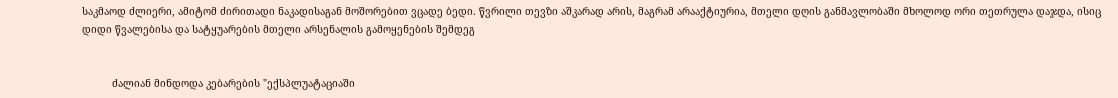საკმაოდ ძლიერი, ამიტომ ძირითადი ნაკადისაგან მოშორებით ვცადე ბედი. წვრილი თევზი აშკარად არის, მაგრამ არააქტიურია, მთელი დღის განმავლობაში მხოლოდ ორი თეთრულა დაჯდა, ისიც დიდი წვალებისა და სატყუარების მთელი არსენალის გამოყენების შემდეგ


          ძალიან მინდოდა კებარების "ექსპლუატაციაში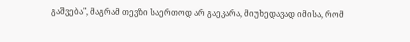გაშვება", მაგრამ თევზი საერთოდ არ გაეკარა, მიუხედავად იმისა, რომ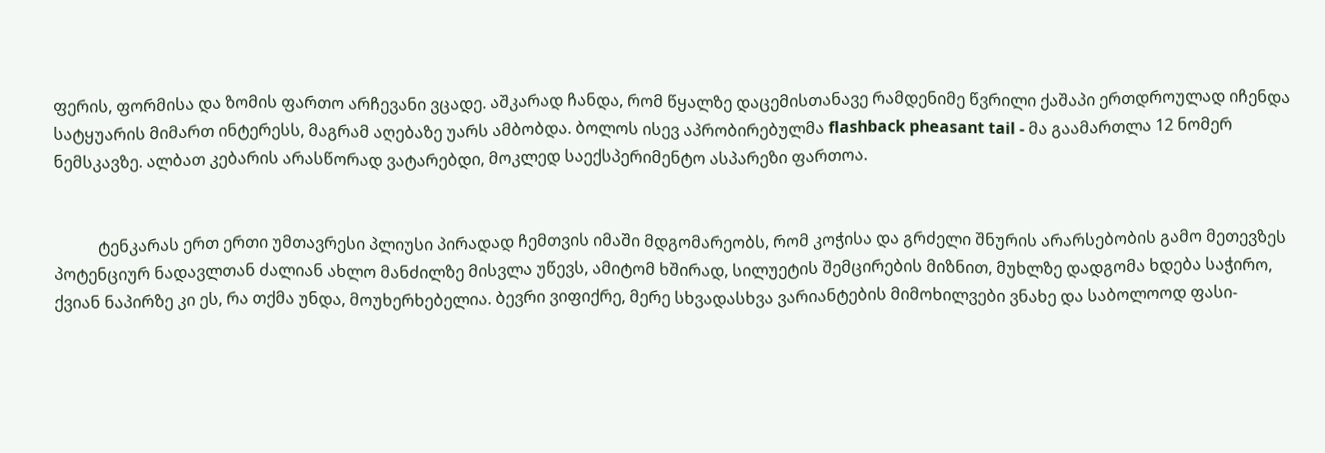ფერის, ფორმისა და ზომის ფართო არჩევანი ვცადე. აშკარად ჩანდა, რომ წყალზე დაცემისთანავე რამდენიმე წვრილი ქაშაპი ერთდროულად იჩენდა სატყუარის მიმართ ინტერესს, მაგრამ აღებაზე უარს ამბობდა. ბოლოს ისევ აპრობირებულმა flashback pheasant tail - მა გაამართლა 12 ნომერ ნემსკავზე. ალბათ კებარის არასწორად ვატარებდი, მოკლედ საექსპერიმენტო ასპარეზი ფართოა.


           ტენკარას ერთ ერთი უმთავრესი პლიუსი პირადად ჩემთვის იმაში მდგომარეობს, რომ კოჭისა და გრძელი შნურის არარსებობის გამო მეთევზეს პოტენციურ ნადავლთან ძალიან ახლო მანძილზე მისვლა უწევს, ამიტომ ხშირად, სილუეტის შემცირების მიზნით, მუხლზე დადგომა ხდება საჭირო, ქვიან ნაპირზე კი ეს, რა თქმა უნდა, მოუხერხებელია. ბევრი ვიფიქრე, მერე სხვადასხვა ვარიანტების მიმოხილვები ვნახე და საბოლოოდ ფასი-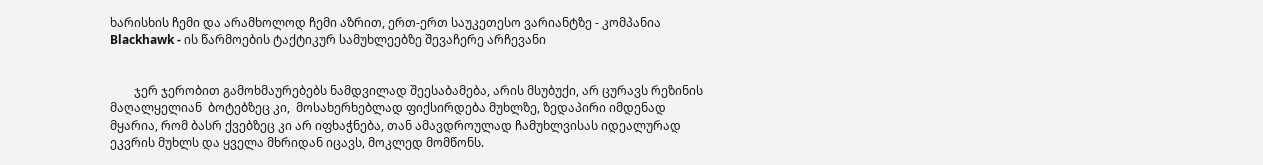ხარისხის ჩემი და არამხოლოდ ჩემი აზრით, ერთ-ერთ საუკეთესო ვარიანტზე - კომპანია Blackhawk - ის წარმოების ტაქტიკურ სამუხლეებზე შევაჩერე არჩევანი


        ჯერ ჯერობით გამოხმაურებებს ნამდვილად შეესაბამება, არის მსუბუქი, არ ცურავს რეზინის მაღალყელიან  ბოტებზეც კი,  მოსახერხებლად ფიქსირდება მუხლზე, ზედაპირი იმდენად მყარია, რომ ბასრ ქვებზეც კი არ იფხაჭნება, თან ამავდროულად ჩამუხლვისას იდეალურად ეკვრის მუხლს და ყველა მხრიდან იცავს, მოკლედ მომწონს.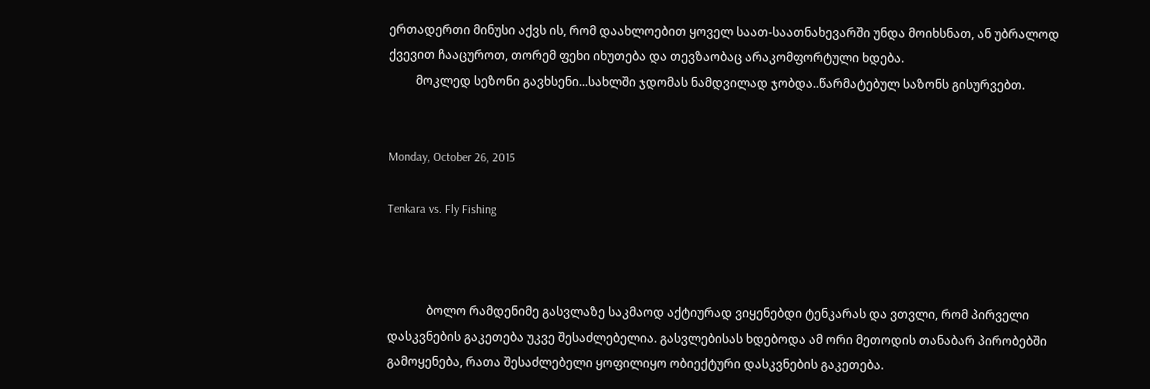ერთადერთი მინუსი აქვს ის, რომ დაახლოებით ყოველ საათ-საათნახევარში უნდა მოიხსნათ, ან უბრალოდ ქვევით ჩააცუროთ, თორემ ფეხი იხუთება და თევზაობაც არაკომფორტული ხდება.
         მოკლედ სეზონი გავხსენი...სახლში ჯდომას ნამდვილად ჯობდა..წარმატებულ საზონს გისურვებთ.


Monday, October 26, 2015

Tenkara vs. Fly Fishing



             ბოლო რამდენიმე გასვლაზე საკმაოდ აქტიურად ვიყენებდი ტენკარას და ვთვლი, რომ პირველი დასკვნების გაკეთება უკვე შესაძლებელია. გასვლებისას ხდებოდა ამ ორი მეთოდის თანაბარ პირობებში გამოყენება, რათა შესაძლებელი ყოფილიყო ობიექტური დასკვნების გაკეთება.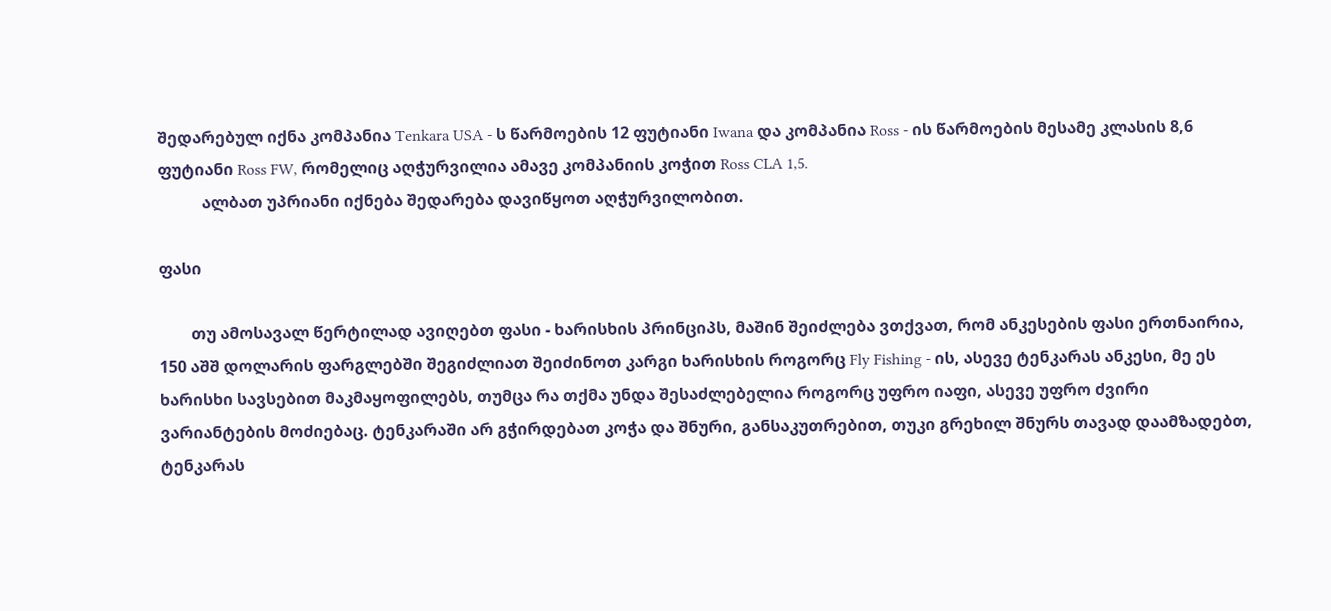შედარებულ იქნა კომპანია Tenkara USA - ს წარმოების 12 ფუტიანი Iwana და კომპანია Ross - ის წარმოების მესამე კლასის 8,6 ფუტიანი Ross FW, რომელიც აღჭურვილია ამავე კომპანიის კოჭით Ross CLA 1,5.
           ალბათ უპრიანი იქნება შედარება დავიწყოთ აღჭურვილობით.

ფასი

        თუ ამოსავალ წერტილად ავიღებთ ფასი - ხარისხის პრინციპს, მაშინ შეიძლება ვთქვათ, რომ ანკესების ფასი ერთნაირია, 150 აშშ დოლარის ფარგლებში შეგიძლიათ შეიძინოთ კარგი ხარისხის როგორც Fly Fishing - ის, ასევე ტენკარას ანკესი, მე ეს ხარისხი სავსებით მაკმაყოფილებს, თუმცა რა თქმა უნდა შესაძლებელია როგორც უფრო იაფი, ასევე უფრო ძვირი ვარიანტების მოძიებაც. ტენკარაში არ გჭირდებათ კოჭა და შნური, განსაკუთრებით, თუკი გრეხილ შნურს თავად დაამზადებთ, ტენკარას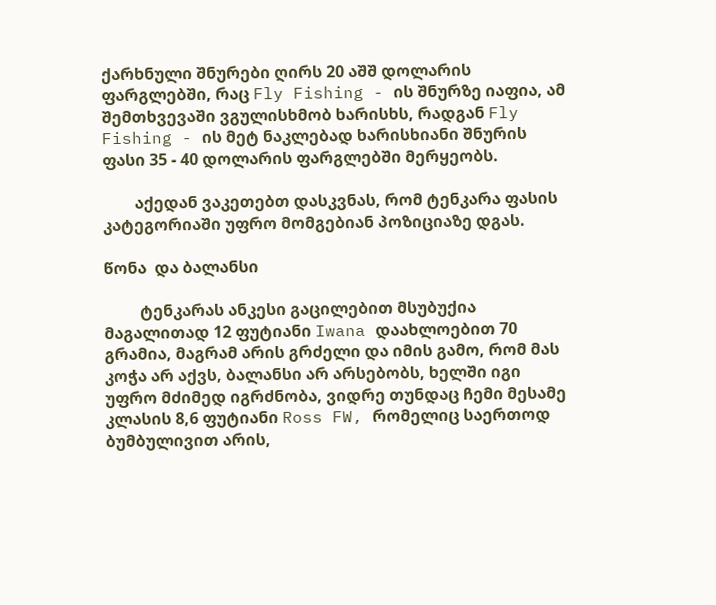ქარხნული შნურები ღირს 20 აშშ დოლარის ფარგლებში, რაც Fly Fishing - ის შნურზე იაფია, ამ შემთხვევაში ვგულისხმობ ხარისხს, რადგან Fly Fishing - ის მეტ ნაკლებად ხარისხიანი შნურის ფასი 35 - 40 დოლარის ფარგლებში მერყეობს.

        აქედან ვაკეთებთ დასკვნას, რომ ტენკარა ფასის კატეგორიაში უფრო მომგებიან პოზიციაზე დგას.

წონა  და ბალანსი

         ტენკარას ანკესი გაცილებით მსუბუქია მაგალითად 12 ფუტიანი Iwana დაახლოებით 70 გრამია, მაგრამ არის გრძელი და იმის გამო, რომ მას კოჭა არ აქვს, ბალანსი არ არსებობს, ხელში იგი უფრო მძიმედ იგრძნობა, ვიდრე თუნდაც ჩემი მესამე კლასის 8,6 ფუტიანი Ross FW, რომელიც საერთოდ ბუმბულივით არის,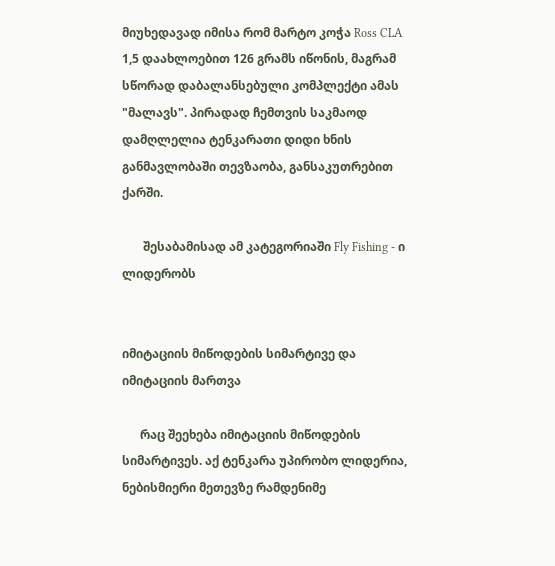მიუხედავად იმისა რომ მარტო კოჭა Ross CLA 1,5 დაახლოებით 126 გრამს იწონის, მაგრამ სწორად დაბალანსებული კომპლექტი ამას "მალავს". პირადად ჩემთვის საკმაოდ დამღლელია ტენკარათი დიდი ხნის განმავლობაში თევზაობა, განსაკუთრებით ქარში.

       შესაბამისად ამ კატეგორიაში Fly Fishing - ი ლიდერობს


იმიტაციის მიწოდების სიმარტივე და იმიტაციის მართვა

      რაც შეეხება იმიტაციის მიწოდების სიმარტივეს. აქ ტენკარა უპირობო ლიდერია, ნებისმიერი მეთევზე რამდენიმე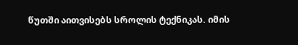წუთში აითვისებს სროლის ტექნიკას. იმის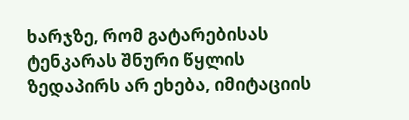ხარჯზე, რომ გატარებისას ტენკარას შნური წყლის ზედაპირს არ ეხება, იმიტაციის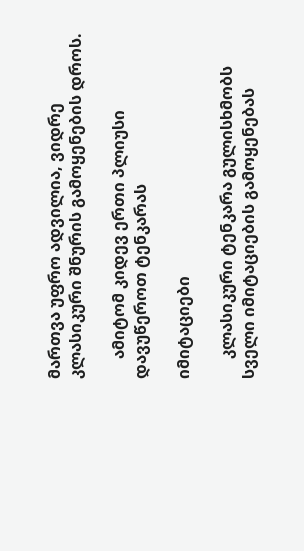მართვა უფრო ადვილია, ვიდრე კლასიკური შნურის გამოყენების დროს.

     ამიტომ კიდევ ერთი პლიუსი დავუწეროთ ტენკარას

იმიტაციები

     კლასიკური ტენკარა გულისხმობს სველი იმიტაციების გამოყენებას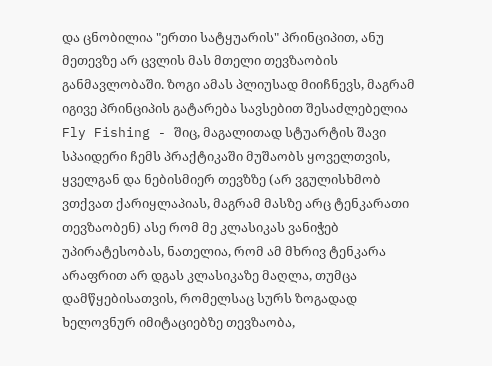და ცნობილია "ერთი სატყუარის" პრინციპით, ანუ მეთევზე არ ცვლის მას მთელი თევზაობის განმავლობაში. ზოგი ამას პლიუსად მიიჩნევს, მაგრამ იგივე პრინციპის გატარება სავსებით შესაძლებელია Fly Fishing - შიც, მაგალითად სტუარტის შავი სპაიდერი ჩემს პრაქტიკაში მუშაობს ყოველთვის, ყველგან და ნებისმიერ თევზზე (არ ვგულისხმობ ვთქვათ ქარიყლაპიას, მაგრამ მასზე არც ტენკარათი თევზაობენ) ასე რომ მე კლასიკას ვანიჭებ უპირატესობას, ნათელია, რომ ამ მხრივ ტენკარა არაფრით არ დგას კლასიკაზე მაღლა, თუმცა დამწყებისათვის, რომელსაც სურს ზოგადად ხელოვნურ იმიტაციებზე თევზაობა,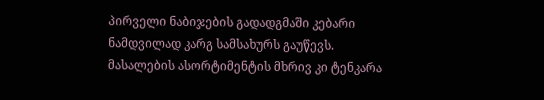პირველი ნაბიჯების გადადგმაში კებარი ნამდვილად კარგ სამსახურს გაუწევს. მასალების ასორტიმენტის მხრივ კი ტენკარა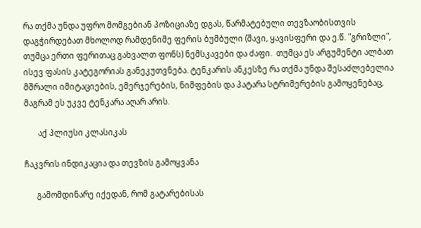რა თქმა უნდა უფრო მომგებიან პოზიციაზე დგას, წარმატებული თევზაობისთვის დაგჭირდებათ მხოლოდ რამდენიმე ფერის ბუმბული (შავი, ყავისფერი და ე.წ. "გრიზლი", თუმცა ერთი ფერითაც გახვალთ ფონს) ნემსკავები და ძაფი.  თუმცა ეს არგუმენტი ალბათ ისევ ფასის კატეგორიას განეკუთვნება. ტენკარის ანკესზე რა თქმა უნდა შესაძლებელია მშრალი იმიტაციების, ემერჯერების, ნიმფების და პატარა სტრიმერების გამოყენებაც, მაგრამ ეს უკვე ტენკარა აღარ არის.

       აქ პლიუსი კლასიკას

ჩაკვრის ინდიკაცია და თევზის გამოყვანა

      გამომდინარე იქედან, რომ გატარებისას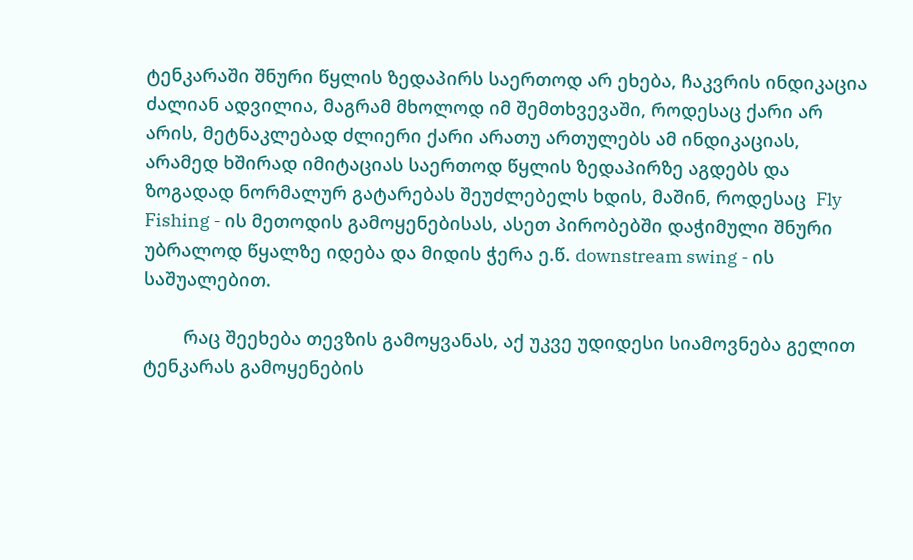ტენკარაში შნური წყლის ზედაპირს საერთოდ არ ეხება, ჩაკვრის ინდიკაცია ძალიან ადვილია, მაგრამ მხოლოდ იმ შემთხვევაში, როდესაც ქარი არ არის, მეტნაკლებად ძლიერი ქარი არათუ ართულებს ამ ინდიკაციას, არამედ ხშირად იმიტაციას საერთოდ წყლის ზედაპირზე აგდებს და ზოგადად ნორმალურ გატარებას შეუძლებელს ხდის, მაშინ, როდესაც  Fly Fishing - ის მეთოდის გამოყენებისას, ასეთ პირობებში დაჭიმული შნური უბრალოდ წყალზე იდება და მიდის ჭერა ე.წ. downstream swing - ის საშუალებით.

        რაც შეეხება თევზის გამოყვანას, აქ უკვე უდიდესი სიამოვნება გელით ტენკარას გამოყენების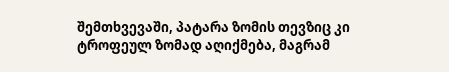შემთხვევაში, პატარა ზომის თევზიც კი ტროფეულ ზომად აღიქმება, მაგრამ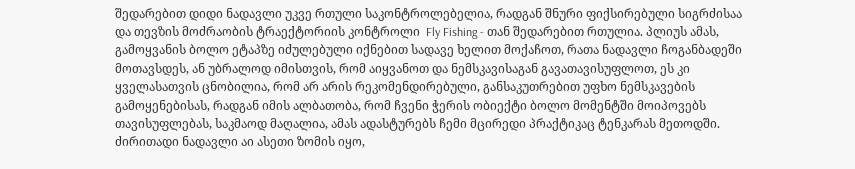შედარებით დიდი ნადავლი უკვე რთული საკონტროლებელია, რადგან შნური ფიქსირებული სიგრძისაა და თევზის მოძრაობის ტრაექტორიის კონტროლი  Fly Fishing - თან შედარებით რთულია. პლიუს ამას, გამოყვანის ბოლო ეტაპზე იძულებული იქნებით სადავე ხელით მოქაჩოთ, რათა ნადავლი ჩოგანბადეში მოთავსდეს, ან უბრალოდ იმისთვის, რომ აიყვანოთ და ნემსკავისაგან გავათავისუფლოთ, ეს კი ყველასათვის ცნობილია, რომ არ არის რეკომენდირებული, განსაკუთრებით უფხო ნემსკავების გამოყენებისას, რადგან იმის ალბათობა, რომ ჩვენი ჭერის ობიექტი ბოლო მომენტში მოიპოვებს თავისუფლებას, საკმაოდ მაღალია, ამას ადასტურებს ჩემი მცირედი პრაქტიკაც ტენკარას მეთოდში. ძირითადი ნადავლი აი ასეთი ზომის იყო,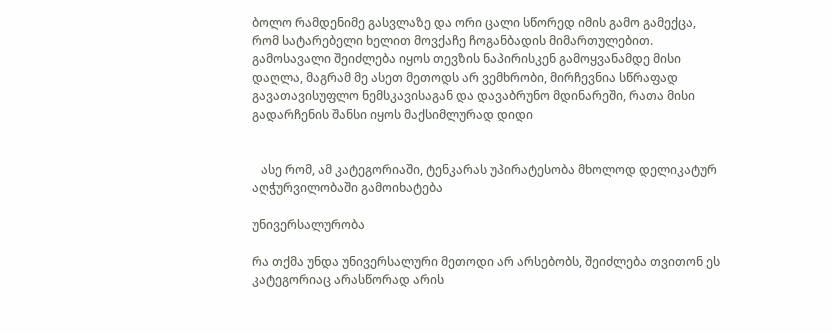ბოლო რამდენიმე გასვლაზე და ორი ცალი სწორედ იმის გამო გამექცა, რომ სატარებელი ხელით მოვქაჩე ჩოგანბადის მიმართულებით. გამოსავალი შეიძლება იყოს თევზის ნაპირისკენ გამოყვანამდე მისი დაღლა, მაგრამ მე ასეთ მეთოდს არ ვემხრობი, მირჩევნია სწრაფად გავათავისუფლო ნემსკავისაგან და დავაბრუნო მდინარეში, რათა მისი გადარჩენის შანსი იყოს მაქსიმლურად დიდი


   ასე რომ, ამ კატეგორიაში, ტენკარას უპირატესობა მხოლოდ დელიკატურ აღჭურვილობაში გამოიხატება

უნივერსალურობა

რა თქმა უნდა უნივერსალური მეთოდი არ არსებობს, შეიძლება თვითონ ეს კატეგორიაც არასწორად არის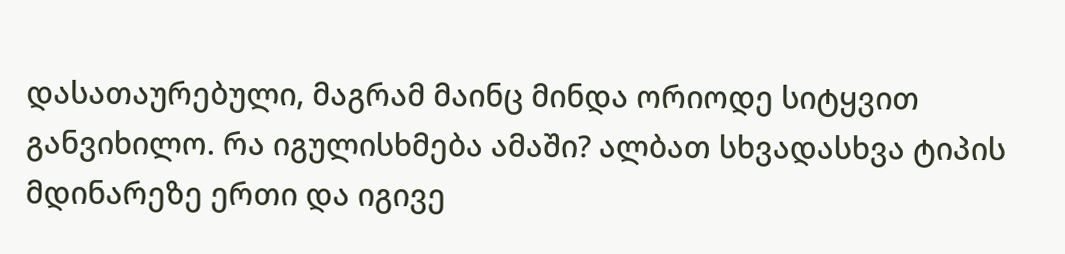დასათაურებული, მაგრამ მაინც მინდა ორიოდე სიტყვით განვიხილო. რა იგულისხმება ამაში? ალბათ სხვადასხვა ტიპის მდინარეზე ერთი და იგივე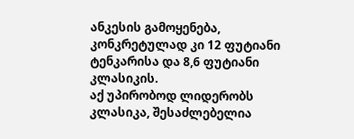ანკესის გამოყენება, კონკრეტულად კი 12 ფუტიანი ტენკარისა და 8,6 ფუტიანი კლასიკის.
აქ უპირობოდ ლიდერობს კლასიკა, შესაძლებელია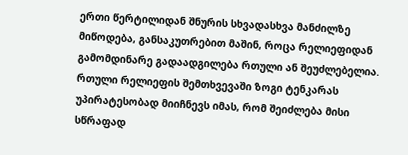ერთი წერტილიდან შნურის სხვადასხვა მანძილზე მიწოდება, განსაკუთრებით მაშინ, როცა რელიეფიდან გამომდინარე გადაადგილება რთული ან შეუძლებელია. რთული რელიეფის შემთხვევაში ზოგი ტენკარას უპირატესობად მიიჩნევს იმას, რომ შეიძლება მისი სწრაფად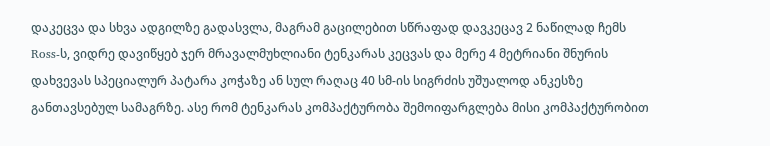დაკეცვა და სხვა ადგილზე გადასვლა, მაგრამ გაცილებით სწრაფად დავკეცავ 2 ნაწილად ჩემს Ross-ს, ვიდრე დავიწყებ ჯერ მრავალმუხლიანი ტენკარას კეცვას და მერე 4 მეტრიანი შნურის დახვევას სპეციალურ პატარა კოჭაზე ან სულ რაღაც 40 სმ-ის სიგრძის უშუალოდ ანკესზე განთავსებულ სამაგრზე. ასე რომ ტენკარას კომპაქტურობა შემოიფარგლება მისი კომპაქტურობით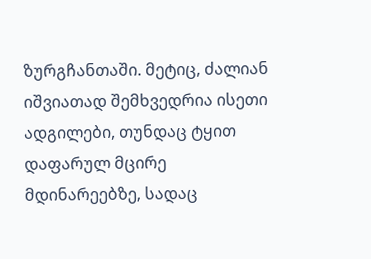ზურგჩანთაში. მეტიც, ძალიან იშვიათად შემხვედრია ისეთი ადგილები, თუნდაც ტყით დაფარულ მცირე მდინარეებზე, სადაც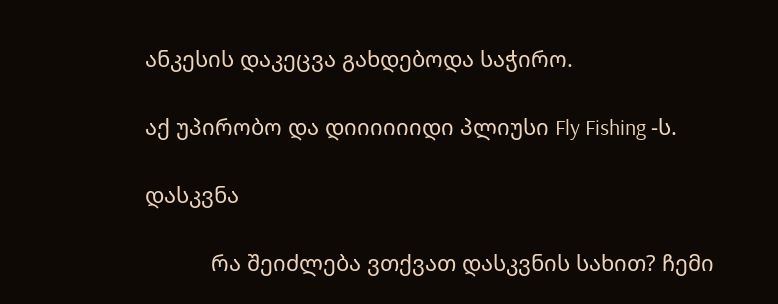ანკესის დაკეცვა გახდებოდა საჭირო.

აქ უპირობო და დიიიიიიდი პლიუსი Fly Fishing -ს.

დასკვნა

           რა შეიძლება ვთქვათ დასკვნის სახით? ჩემი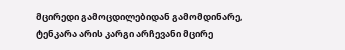მცირედი გამოცდილებიდან გამომდინარე, ტენკარა არის კარგი არჩევანი მცირე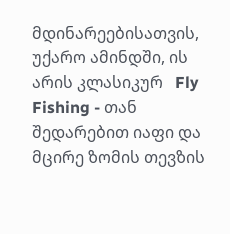მდინარეებისათვის, უქარო ამინდში, ის არის კლასიკურ   Fly Fishing - თან შედარებით იაფი და მცირე ზომის თევზის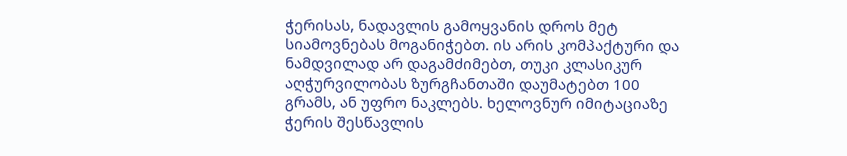ჭერისას, ნადავლის გამოყვანის დროს მეტ სიამოვნებას მოგანიჭებთ. ის არის კომპაქტური და ნამდვილად არ დაგამძიმებთ, თუკი კლასიკურ აღჭურვილობას ზურგჩანთაში დაუმატებთ 100 გრამს, ან უფრო ნაკლებს. ხელოვნურ იმიტაციაზე ჭერის შესწავლის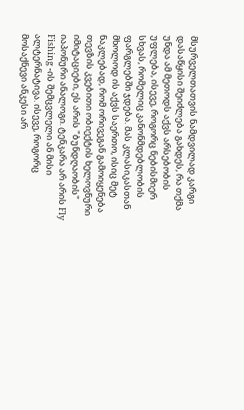მსურველთათვის ნამდვილად კარგი დასაწყისი შეიძლება გახდეს, რა თქმა უნდა ამ მეთოდს აქვს არსებობის უფლება, ისევე, როგორც ნებისმიერ სხვას, რომელიც კანონმდებლობის ფარგლებში ჯდება. მას კლასიკასთან მხოლოდ ის აქვს საერთო, ისიც მეტ ნაკლებად, რომ ორივეგან გამოიყენება თევზის კვებითი ობიექტის ხელოვნური იმიტაციები, ეს არის "ბუნდღაობის" იაპონური ანალოგი. ტენკარა არ არის Fly Fishing -ის შემცვლელი ან მისი ალტერნატივა. ისევე, როგორც მოსაქნევი ანკესი არ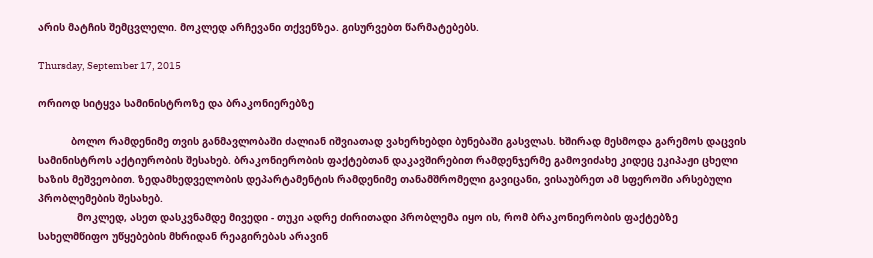არის მატჩის შემცვლელი. მოკლედ არჩევანი თქვენზეა. გისურვებთ წარმატებებს.

Thursday, September 17, 2015

ორიოდ სიტყვა სამინისტროზე და ბრაკონიერებზე

           ბოლო რამდენიმე თვის განმავლობაში ძალიან იშვიათად ვახერხებდი ბუნებაში გასვლას. ხშირად მესმოდა გარემოს დაცვის სამინისტროს აქტიურობის შესახებ. ბრაკონიერობის ფაქტებთან დაკავშირებით რამდენჯერმე გამოვიძახე კიდეც ეკიპაჟი ცხელი ხაზის მეშვეობით. ზედამხედველობის დეპარტამენტის რამდენიმე თანამშრომელი გავიცანი, ვისაუბრეთ ამ სფეროში არსებული პრობლემების შესახებ.
             მოკლედ, ასეთ დასკვნამდე მივედი - თუკი ადრე ძირითადი პრობლემა იყო ის, რომ ბრაკონიერობის ფაქტებზე სახელმწიფო უწყებების მხრიდან რეაგირებას არავინ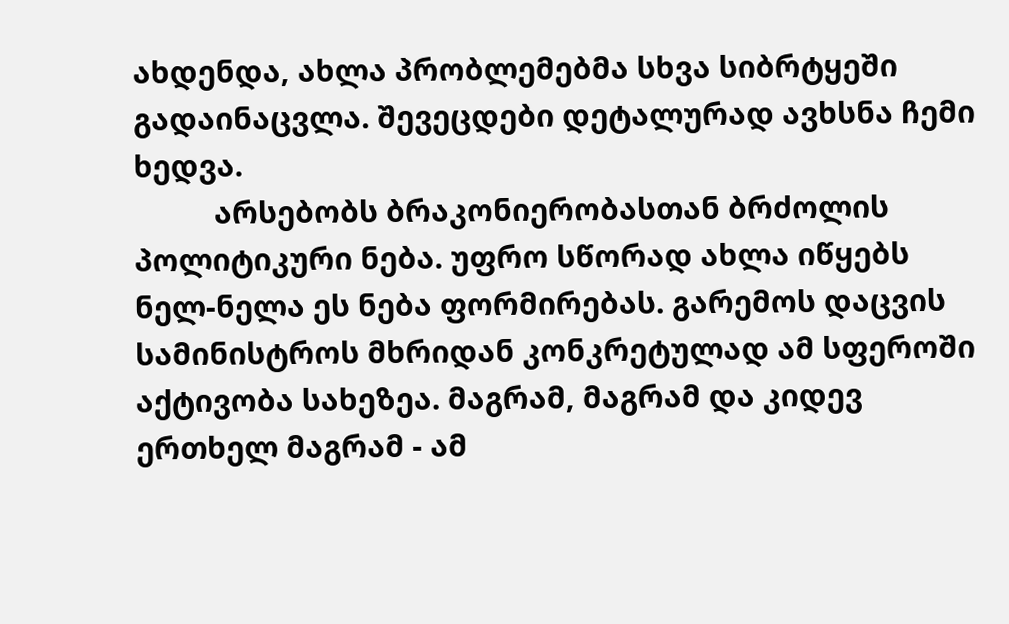ახდენდა, ახლა პრობლემებმა სხვა სიბრტყეში გადაინაცვლა. შევეცდები დეტალურად ავხსნა ჩემი ხედვა.
          არსებობს ბრაკონიერობასთან ბრძოლის პოლიტიკური ნება. უფრო სწორად ახლა იწყებს ნელ-ნელა ეს ნება ფორმირებას. გარემოს დაცვის სამინისტროს მხრიდან კონკრეტულად ამ სფეროში აქტივობა სახეზეა. მაგრამ, მაგრამ და კიდევ ერთხელ მაგრამ - ამ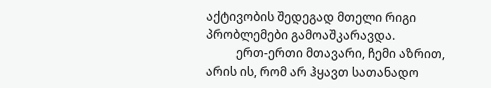აქტივობის შედეგად მთელი რიგი პრობლემები გამოაშკარავდა.
          ერთ-ერთი მთავარი, ჩემი აზრით, არის ის, რომ არ ჰყავთ სათანადო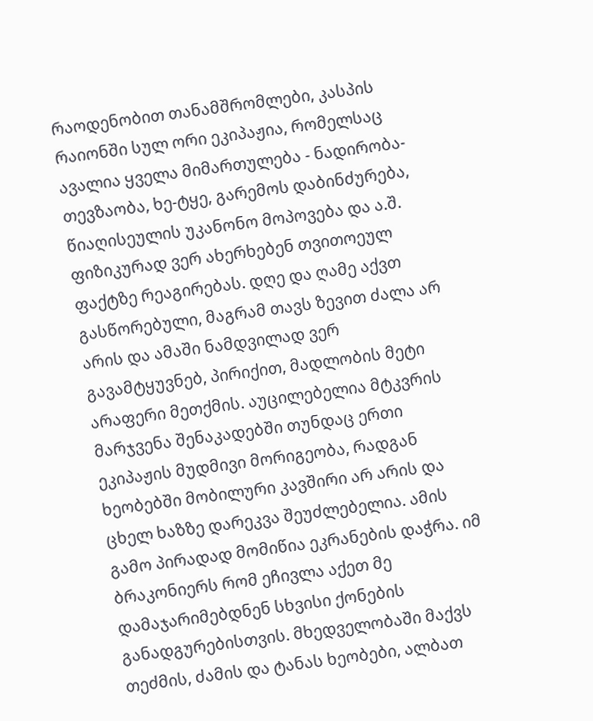რაოდენობით თანამშრომლები, კასპის რაიონში სულ ორი ეკიპაჟია, რომელსაც ავალია ყველა მიმართულება - ნადირობა-თევზაობა, ხე-ტყე, გარემოს დაბინძურება, წიაღისეულის უკანონო მოპოვება და ა.შ. ფიზიკურად ვერ ახერხებენ თვითოეულ ფაქტზე რეაგირებას. დღე და ღამე აქვთ გასწორებული, მაგრამ თავს ზევით ძალა არ არის და ამაში ნამდვილად ვერ გავამტყუვნებ, პირიქით, მადლობის მეტი არაფერი მეთქმის. აუცილებელია მტკვრის მარჯვენა შენაკადებში თუნდაც ერთი ეკიპაჟის მუდმივი მორიგეობა, რადგან ხეობებში მობილური კავშირი არ არის და ცხელ ხაზზე დარეკვა შეუძლებელია. ამის გამო პირადად მომიწია ეკრანების დაჭრა. იმ ბრაკონიერს რომ ეჩივლა აქეთ მე დამაჯარიმებდნენ სხვისი ქონების განადგურებისთვის. მხედველობაში მაქვს თეძმის, ძამის და ტანას ხეობები, ალბათ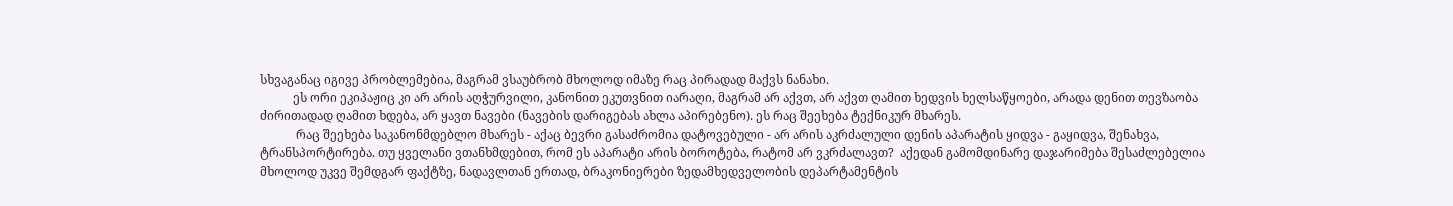სხვაგანაც იგივე პრობლემებია, მაგრამ ვსაუბრობ მხოლოდ იმაზე რაც პირადად მაქვს ნანახი.
           ეს ორი ეკიპაჟიც კი არ არის აღჭურვილი, კანონით ეკუთვნით იარაღი, მაგრამ არ აქვთ, არ აქვთ ღამით ხედვის ხელსაწყოები, არადა დენით თევზაობა ძირითადად ღამით ხდება, არ ყავთ ნავები (ნავების დარიგებას ახლა აპირებენო). ეს რაც შეეხება ტექნიკურ მხარეს.
            რაც შეეხება საკანონმდებლო მხარეს - აქაც ბევრი გასაძრომია დატოვებული - არ არის აკრძალული დენის აპარატის ყიდვა - გაყიდვა, შენახვა, ტრანსპორტირება. თუ ყველანი ვთანხმდებით, რომ ეს აპარატი არის ბოროტება, რატომ არ ვკრძალავთ?  აქედან გამომდინარე დაჯარიმება შესაძლებელია მხოლოდ უკვე შემდგარ ფაქტზე, ნადავლთან ერთად, ბრაკონიერები ზედამხედველობის დეპარტამენტის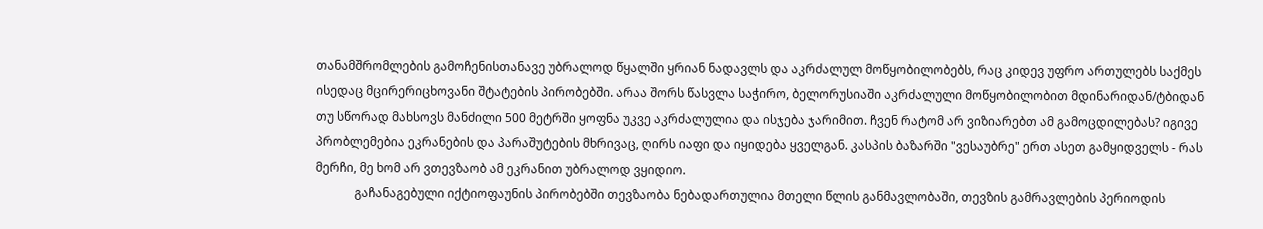თანამშრომლების გამოჩენისთანავე უბრალოდ წყალში ყრიან ნადავლს და აკრძალულ მოწყობილობებს, რაც კიდევ უფრო ართულებს საქმეს ისედაც მცირერიცხოვანი შტატების პირობებში. არაა შორს წასვლა საჭირო, ბელორუსიაში აკრძალული მოწყობილობით მდინარიდან/ტბიდან თუ სწორად მახსოვს მანძილი 500 მეტრში ყოფნა უკვე აკრძალულია და ისჯება ჯარიმით. ჩვენ რატომ არ ვიზიარებთ ამ გამოცდილებას? იგივე პრობლემებია ეკრანების და პარაშუტების მხრივაც, ღირს იაფი და იყიდება ყველგან. კასპის ბაზარში "ვესაუბრე" ერთ ასეთ გამყიდველს - რას მერჩი, მე ხომ არ ვთევზაობ ამ ეკრანით უბრალოდ ვყიდიო.
             გაჩანაგებული იქტიოფაუნის პირობებში თევზაობა ნებადართულია მთელი წლის განმავლობაში, თევზის გამრავლების პერიოდის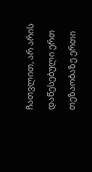ჩათვლით, არ არის დაწესებული ერთ თეზაობაზე ერთი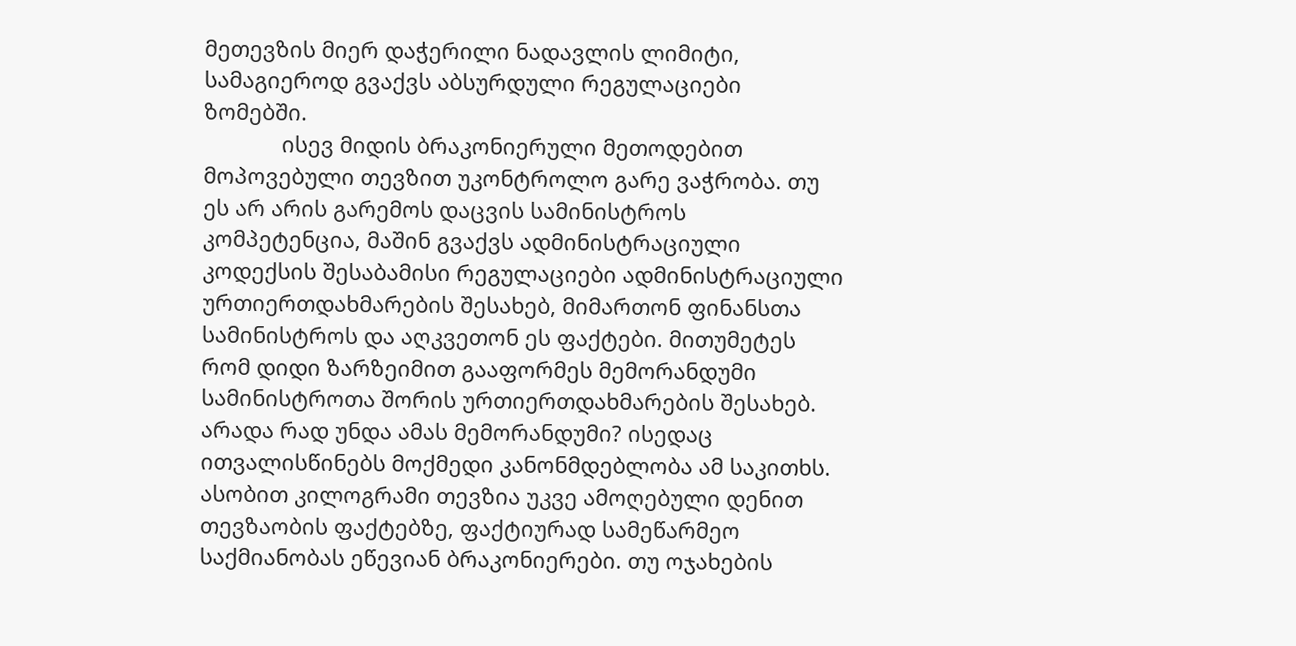მეთევზის მიერ დაჭერილი ნადავლის ლიმიტი, სამაგიეროდ გვაქვს აბსურდული რეგულაციები ზომებში.
             ისევ მიდის ბრაკონიერული მეთოდებით მოპოვებული თევზით უკონტროლო გარე ვაჭრობა. თუ ეს არ არის გარემოს დაცვის სამინისტროს კომპეტენცია, მაშინ გვაქვს ადმინისტრაციული კოდექსის შესაბამისი რეგულაციები ადმინისტრაციული ურთიერთდახმარების შესახებ, მიმართონ ფინანსთა სამინისტროს და აღკვეთონ ეს ფაქტები. მითუმეტეს რომ დიდი ზარზეიმით გააფორმეს მემორანდუმი სამინისტროთა შორის ურთიერთდახმარების შესახებ. არადა რად უნდა ამას მემორანდუმი? ისედაც ითვალისწინებს მოქმედი კანონმდებლობა ამ საკითხს. ასობით კილოგრამი თევზია უკვე ამოღებული დენით თევზაობის ფაქტებზე, ფაქტიურად სამეწარმეო საქმიანობას ეწევიან ბრაკონიერები. თუ ოჯახების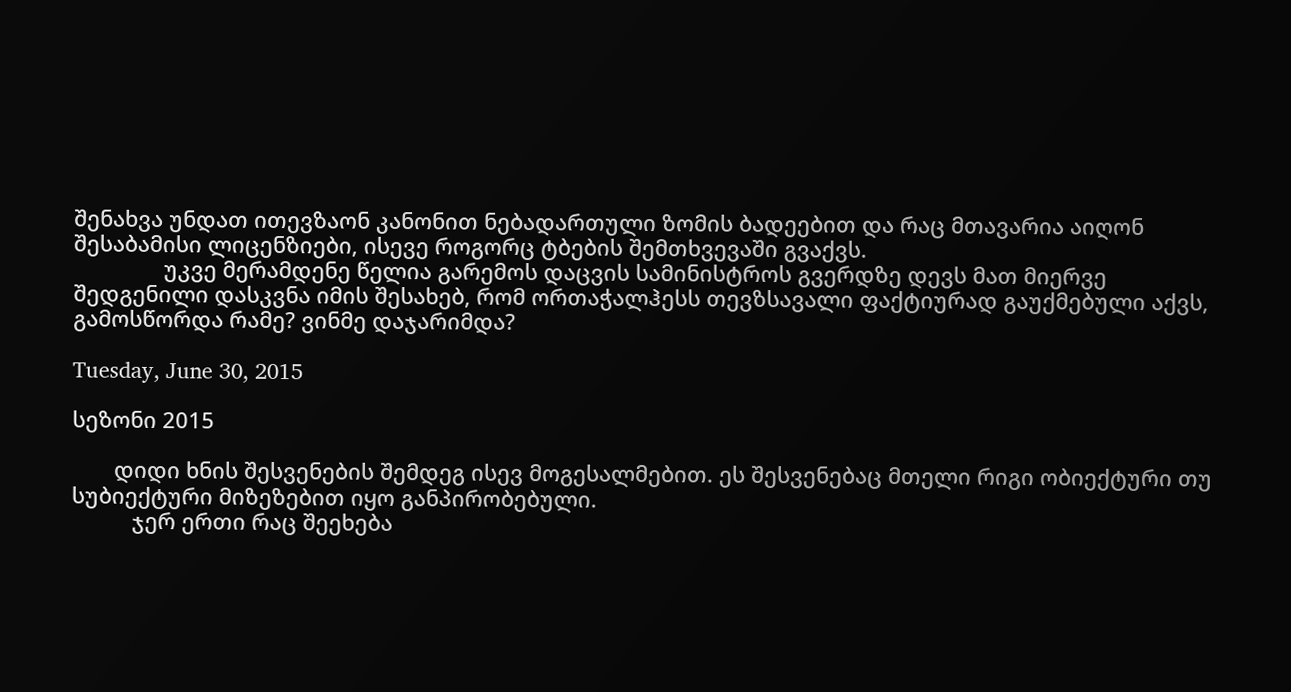შენახვა უნდათ ითევზაონ კანონით ნებადართული ზომის ბადეებით და რაც მთავარია აიღონ შესაბამისი ლიცენზიები, ისევე როგორც ტბების შემთხვევაში გვაქვს.
               უკვე მერამდენე წელია გარემოს დაცვის სამინისტროს გვერდზე დევს მათ მიერვე შედგენილი დასკვნა იმის შესახებ, რომ ორთაჭალჰესს თევზსავალი ფაქტიურად გაუქმებული აქვს, გამოსწორდა რამე? ვინმე დაჯარიმდა?

Tuesday, June 30, 2015

სეზონი 2015

       დიდი ხნის შესვენების შემდეგ ისევ მოგესალმებით. ეს შესვენებაც მთელი რიგი ობიექტური თუ სუბიექტური მიზეზებით იყო განპირობებული.
          ჯერ ერთი რაც შეეხება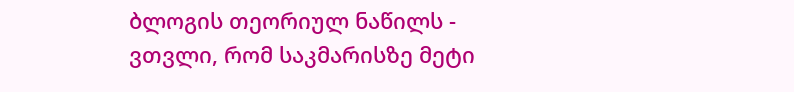ბლოგის თეორიულ ნაწილს - ვთვლი, რომ საკმარისზე მეტი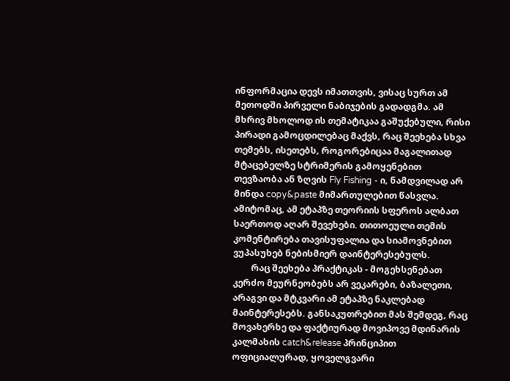ინფორმაცია დევს იმათთვის, ვისაც სურთ ამ მეთოდში პირველი ნაბიჯების გადადგმა. ამ მხრივ მხოლოდ ის თემატიკაა გაშუქებული, რისი პირადი გამოცდილებაც მაქვს, რაც შეეხება სხვა თემებს, ისეთებს, როგორებიცაა მაგალითად მტაცებელზე სტრიმერის გამოყენებით თევზაობა ან ზღვის Fly Fishing - ი, ნამდვილად არ მინდა copy&paste მიმართულებით წასვლა. ამიტომაც, ამ ეტაპზე თეორიის სფეროს ალბათ საერთოდ აღარ შევეხები. თითოეული თემის კომენტირება თავისუფალია და სიამოვნებით ვუპასუხებ ნებისმიერ დაინტერესებულს.
         რაც შეეხება პრაქტიკას - მოგეხსენებათ კერძო მეურნეობებს არ ვეკარები, ბაზალეთი, არაგვი და მტკვარი ამ ეტაპზე ნაკლებად მაინტერესებს. განსაკუთრებით მას შემდეგ, რაც მოვახერხე და ფაქტიურად მოვიპოვე მდინარის კალმახის catch&release პრინციპით ოფიციალურად, ყოველგვარი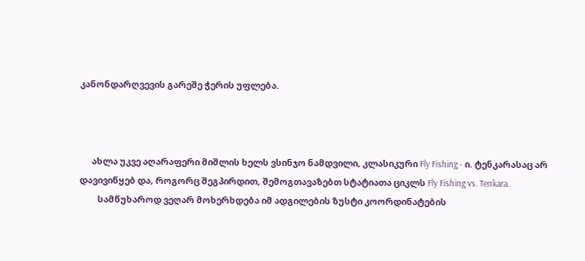კანონდარღვევის გარეშე ჭერის უფლება.



      ახლა უკვე აღარაფერი მიშლის ხელს ვსინჯო ნამდვილი, კლასიკური Fly Fishing - ი. ტენკარასაც არ დავივიწყებ და, როგორც შეგპირდით, შემოგთავაზებთ სტატიათა ციკლს Fly Fishing vs. Tenkara.
         სამწუხაროდ ვეღარ მოხერხდება იმ ადგილების ზუსტი კოორდინატების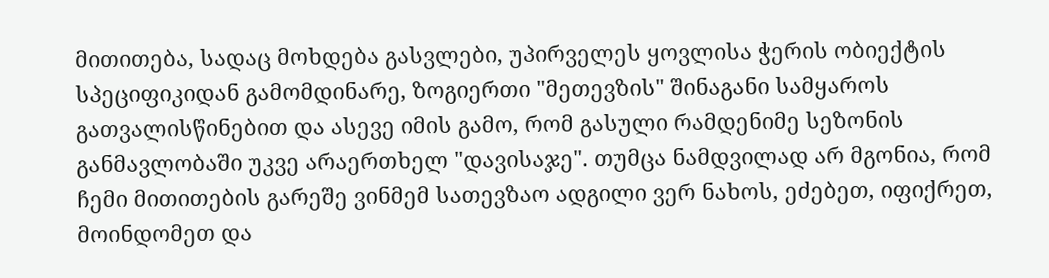მითითება, სადაც მოხდება გასვლები, უპირველეს ყოვლისა ჭერის ობიექტის სპეციფიკიდან გამომდინარე, ზოგიერთი "მეთევზის" შინაგანი სამყაროს გათვალისწინებით და ასევე იმის გამო, რომ გასული რამდენიმე სეზონის განმავლობაში უკვე არაერთხელ "დავისაჯე". თუმცა ნამდვილად არ მგონია, რომ ჩემი მითითების გარეშე ვინმემ სათევზაო ადგილი ვერ ნახოს, ეძებეთ, იფიქრეთ, მოინდომეთ და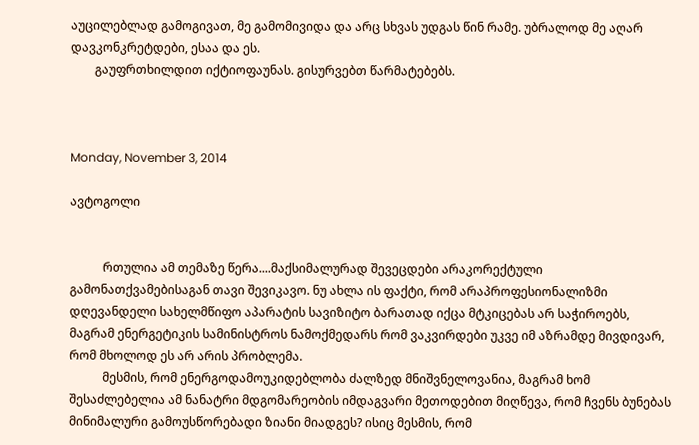აუცილებლად გამოგივათ, მე გამომივიდა და არც სხვას უდგას წინ რამე. უბრალოდ მე აღარ დავკონკრეტდები, ესაა და ეს.
        გაუფრთხილდით იქტიოფაუნას. გისურვებთ წარმატებებს.



Monday, November 3, 2014

ავტოგოლი


           რთულია ამ თემაზე წერა....მაქსიმალურად შევეცდები არაკორექტული გამონათქვამებისაგან თავი შევიკავო. ნუ ახლა ის ფაქტი, რომ არაპროფესიონალიზმი დღევანდელი სახელმწიფო აპარატის სავიზიტო ბარათად იქცა მტკიცებას არ საჭიროებს, მაგრამ ენერგეტიკის სამინისტროს ნამოქმედარს რომ ვაკვირდები უკვე იმ აზრამდე მივდივარ, რომ მხოლოდ ეს არ არის პრობლემა.
           მესმის, რომ ენერგოდამოუკიდებლობა ძალზედ მნიშვნელოვანია, მაგრამ ხომ შესაძლებელია ამ ნანატრი მდგომარეობის იმდაგვარი მეთოდებით მიღწევა, რომ ჩვენს ბუნებას მინიმალური გამოუსწორებადი ზიანი მიადგეს? ისიც მესმის, რომ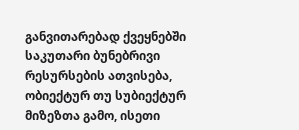განვითარებად ქვეყნებში საკუთარი ბუნებრივი რესურსების ათვისება, ობიექტურ თუ სუბიექტურ მიზეზთა გამო, ისეთი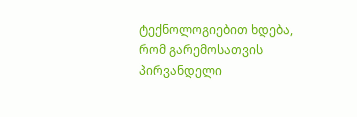ტექნოლოგიებით ხდება, რომ გარემოსათვის პირვანდელი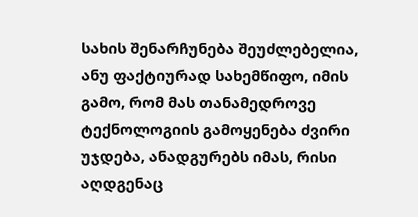სახის შენარჩუნება შეუძლებელია, ანუ ფაქტიურად სახემწიფო, იმის გამო, რომ მას თანამედროვე ტექნოლოგიის გამოყენება ძვირი უჯდება, ანადგურებს იმას, რისი აღდგენაც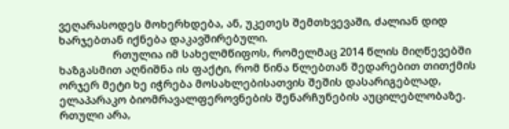ვეღარასოდეს მოხერხდება, ან, უკეთეს შემთხვევაში, ძალიან დიდ ხარჯებთან იქნება დაკავშირებული.
                  რთულია იმ სახელმწიფოს, რომელმაც 2014 წლის მიღწევებში ხაზგასმით აღნიშნა ის ფაქტი, რომ წინა წლებთან შედარებით თითქმის ორჯერ მეტი ხე იჭრება მოსახლებისათვის შეშის დასარიგებლად, ელაპარაკო ბიომრავალფეროვნების შენარჩუნების აუცილებლობაზე. რთული არა,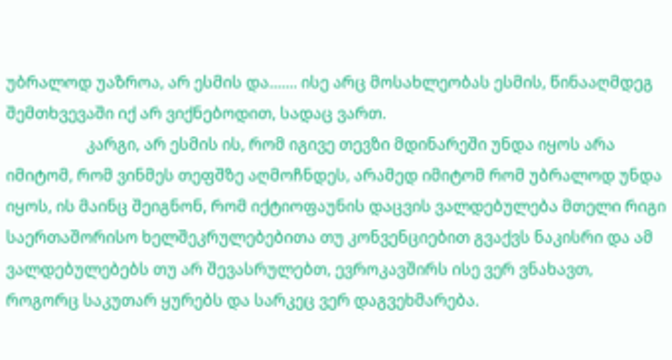უბრალოდ უაზროა, არ ესმის და....... ისე არც მოსახლეობას ესმის, წინააღმდეგ შემთხვევაში იქ არ ვიქნებოდით, სადაც ვართ.
                    კარგი, არ ესმის ის, რომ იგივე თევზი მდინარეში უნდა იყოს არა იმიტომ, რომ ვინმეს თეფშზე აღმოჩნდეს, არამედ იმიტომ რომ უბრალოდ უნდა იყოს, ის მაინც შეიგნონ, რომ იქტიოფაუნის დაცვის ვალდებულება მთელი რიგი საერთაშორისო ხელშეკრულებებითა თუ კონვენციებით გვაქვს ნაკისრი და ამ ვალდებულებებს თუ არ შევასრულებთ, ევროკავშირს ისე ვერ ვნახავთ, როგორც საკუთარ ყურებს და სარკეც ვერ დაგვეხმარება.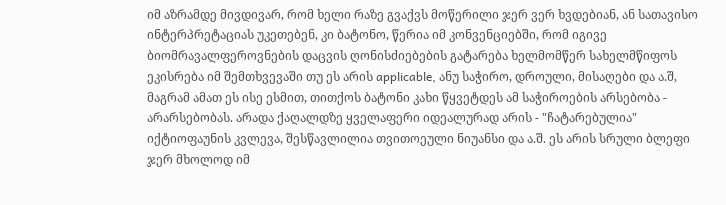იმ აზრამდე მივდივარ, რომ ხელი რაზე გვაქვს მოწერილი ჯერ ვერ ხვდებიან, ან სათავისო ინტერპრეტაციას უკეთებენ, კი ბატონო, წერია იმ კონვენციებში, რომ იგივე ბიომრავალფეროვნების დაცვის ღონისძიებების გატარება ხელმომწერ სახელმწიფოს ეკისრება იმ შემთხვევაში თუ ეს არის applicable, ანუ საჭირო, დროული, მისაღები და ა.შ, მაგრამ ამათ ეს ისე ესმით, თითქოს ბატონი კახი წყვეტდეს ამ საჭიროების არსებობა - არარსებობას. არადა ქაღალდზე ყველაფერი იდეალურად არის - "ჩატარებულია" იქტიოფაუნის კვლევა, შესწავლილია თვითოეული ნიუანსი და ა.შ. ეს არის სრული ბლეფი ჯერ მხოლოდ იმ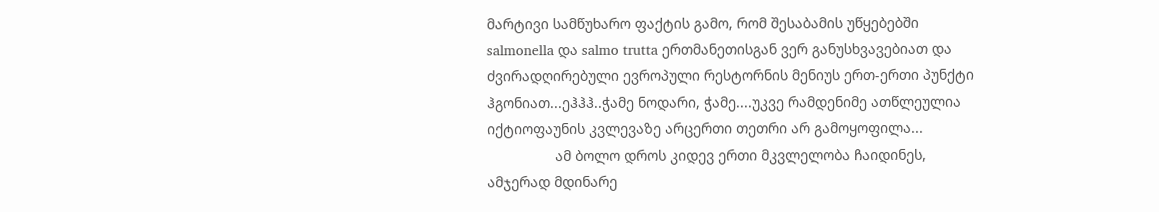მარტივი სამწუხარო ფაქტის გამო, რომ შესაბამის უწყებებში salmonella და salmo trutta ერთმანეთისგან ვერ განუსხვავებიათ და ძვირადღირებული ევროპული რესტორნის მენიუს ერთ-ერთი პუნქტი ჰგონიათ...ეჰჰჰ..ჭამე ნოდარი, ჭამე....უკვე რამდენიმე ათწლეულია იქტიოფაუნის კვლევაზე არცერთი თეთრი არ გამოყოფილა...
                 ამ ბოლო დროს კიდევ ერთი მკვლელობა ჩაიდინეს, ამჯერად მდინარე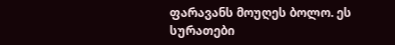ფარავანს მოუღეს ბოლო. ეს სურათები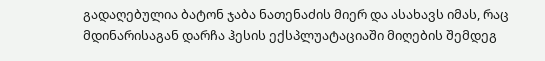გადაღებულია ბატონ ჯაბა ნათენაძის მიერ და ასახავს იმას, რაც მდინარისაგან დარჩა ჰესის ექსპლუატაციაში მიღების შემდეგ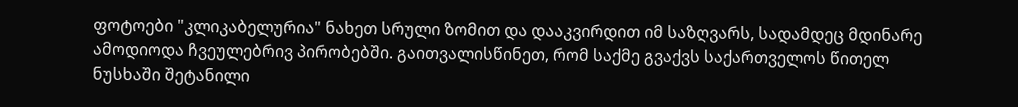ფოტოები "კლიკაბელურია" ნახეთ სრული ზომით და დააკვირდით იმ საზღვარს, სადამდეც მდინარე ამოდიოდა ჩვეულებრივ პირობებში. გაითვალისწინეთ, რომ საქმე გვაქვს საქართველოს წითელ ნუსხაში შეტანილი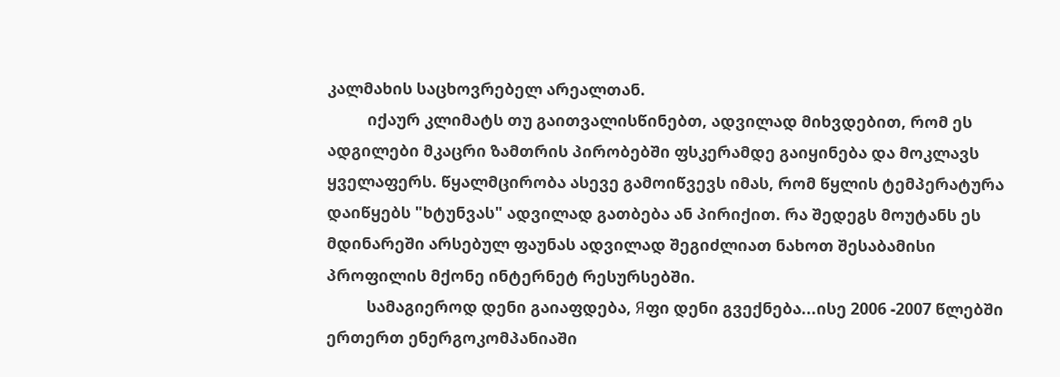კალმახის საცხოვრებელ არეალთან.
          იქაურ კლიმატს თუ გაითვალისწინებთ, ადვილად მიხვდებით, რომ ეს ადგილები მკაცრი ზამთრის პირობებში ფსკერამდე გაიყინება და მოკლავს ყველაფერს. წყალმცირობა ასევე გამოიწვევს იმას, რომ წყლის ტემპერატურა დაიწყებს "ხტუნვას" ადვილად გათბება ან პირიქით. რა შედეგს მოუტანს ეს მდინარეში არსებულ ფაუნას ადვილად შეგიძლიათ ნახოთ შესაბამისი პროფილის მქონე ინტერნეტ რესურსებში.
          სამაგიეროდ დენი გაიაფდება, Яფი დენი გვექნება...ისე 2006 -2007 წლებში ერთერთ ენერგოკომპანიაში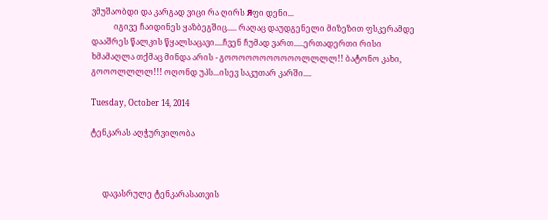ვმუშაობდი და კარგად ვიცი რა ღირს Яფი დენი...
           იგივე ჩაიდინეს ყაზბეგშიც..... რაღაც დაუდგენელი მიზეზით ფსკერამდე დააშრეს წალკის წყალსაცავი....ჩვენ ჩუმად ვართ.....ერთადერთი რისი ხმამაღლა თქმაც მინდა არის - გოოოოოოოოოოოლლლლ!! ბატონო კახი, გოოოლლლლ!!! ოღონდ უპს...ისევ საკუთარ კარში....

Tuesday, October 14, 2014

ტენკარას აღჭურვილობა



      დავასრულე ტენკარასათვის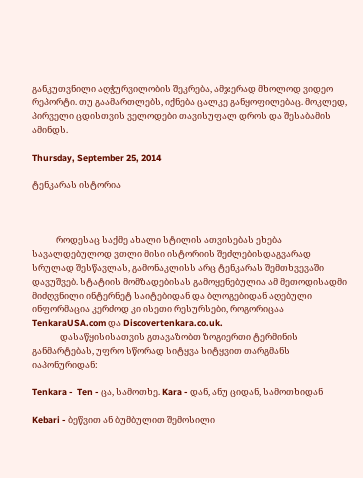განკუთვნილი აღჭურვილობის შეკრება, ამჯერად მხოლოდ ვიდეო რეპორტი. თუ გაამართლებს, იქნება ცალკე განყოფილებაც. მოკლედ, პირველი ცდისთვის ველოდები თავისუფალ დროს და შესაბამის ამინდს.

Thursday, September 25, 2014

ტენკარას ისტორია



            როდესაც საქმე ახალი სტილის ათვისებას ეხება სავალდებულოდ ვთლი მისი ისტორიის შეძლებისდაგვარად სრულად შესწავლას, გამონაკლისს არც ტენკარას შემთხვევაში დავუშვებ. სტატიის მომზადებისას გამოყენებულია ამ მეთოდისადმი მიძღვნილი ინტერნეტ საიტებიდან და ბლოგებიდან აღებული ინფორმაცია კერძოდ კი ისეთი რესურსები, როგორიცაა TenkaraUSA.com და Discovertenkara.co.uk.
              დასაწყისისათვის გთავაზობთ ზოგიერთი ტერმინის განმარტებას, უფრო სწორად სიტყვა სიტყვით თარგმანს იაპონურიდან:

Tenkara -  Ten - ცა, სამოთხე. Kara - დან, ანუ ციდან, სამოთხიდან

Kebari - ბეწვით ან ბუმბულით შემოსილი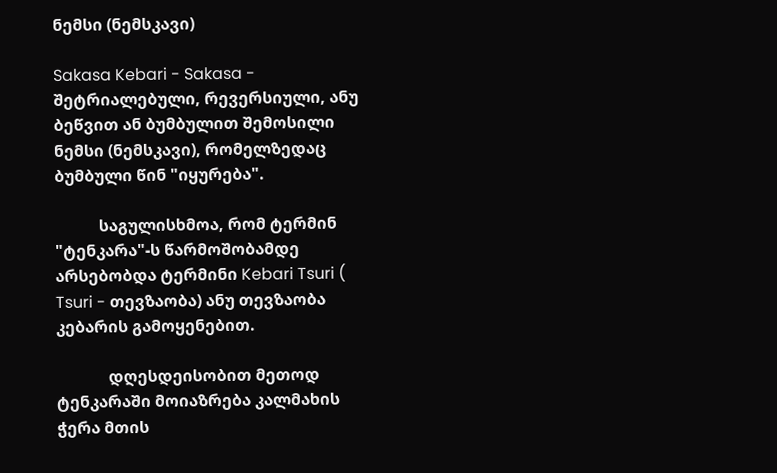ნემსი (ნემსკავი)

Sakasa Kebari - Sakasa - შეტრიალებული, რევერსიული, ანუ ბეწვით ან ბუმბულით შემოსილი ნემსი (ნემსკავი), რომელზედაც ბუმბული წინ "იყურება".

           საგულისხმოა, რომ ტერმინ "ტენკარა"-ს წარმოშობამდე არსებობდა ტერმინი Kebari Tsuri ( Tsuri - თევზაობა) ანუ თევზაობა კებარის გამოყენებით.

             დღესდეისობით მეთოდ ტენკარაში მოიაზრება კალმახის ჭერა მთის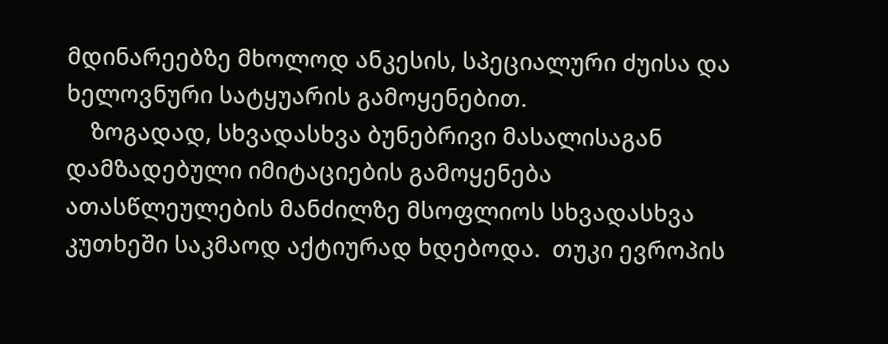მდინარეებზე მხოლოდ ანკესის, სპეციალური ძუისა და ხელოვნური სატყუარის გამოყენებით.
    ზოგადად, სხვადასხვა ბუნებრივი მასალისაგან დამზადებული იმიტაციების გამოყენება ათასწლეულების მანძილზე მსოფლიოს სხვადასხვა კუთხეში საკმაოდ აქტიურად ხდებოდა.  თუკი ევროპის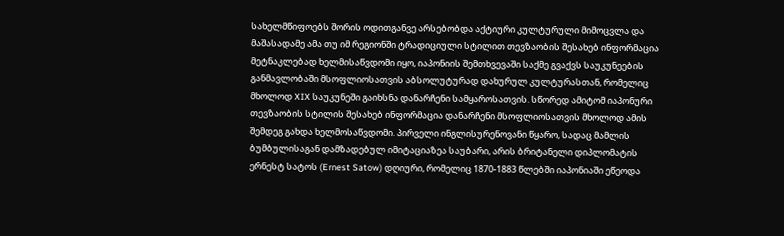სახელმწიფოებს შორის ოდითგანვე არსებობდა აქტიური კულტურული მიმოცვლა და მაშასადამე ამა თუ იმ რეგიონში ტრადიციული სტილით თევზაობის შესახებ ინფორმაცია მეტნაკლებად ხელმისაწვდომი იყო, იაპონიის შემთხვევაში საქმე გვაქვს საუკუნეების განმავლობაში მსოფლიოსათვის აბსოლუტურად დახურულ კულტურასთან, რომელიც მხოლოდ XIX საუკუნეში გაიხსნა დანარჩენი სამყაროსათვის. სწორედ ამიტომ იაპონური თევზაობის სტილის შესახებ ინფორმაცია დანარჩენი მსოფლიოსათვის მხოლოდ ამის შემდეგ გახდა ხელმოსაწვდომი. პირველი ინგლისურენოვანი წყარო, სადაც მამლის ბუმბულისაგან დამზადებულ იმიტაციაზეა საუბარი, არის ბრიტანელი დიპლომატის ერნესტ სატოს (Ernest Satow) დღიური, რომელიც 1870-1883 წლებში იაპონიაში ეწეოდა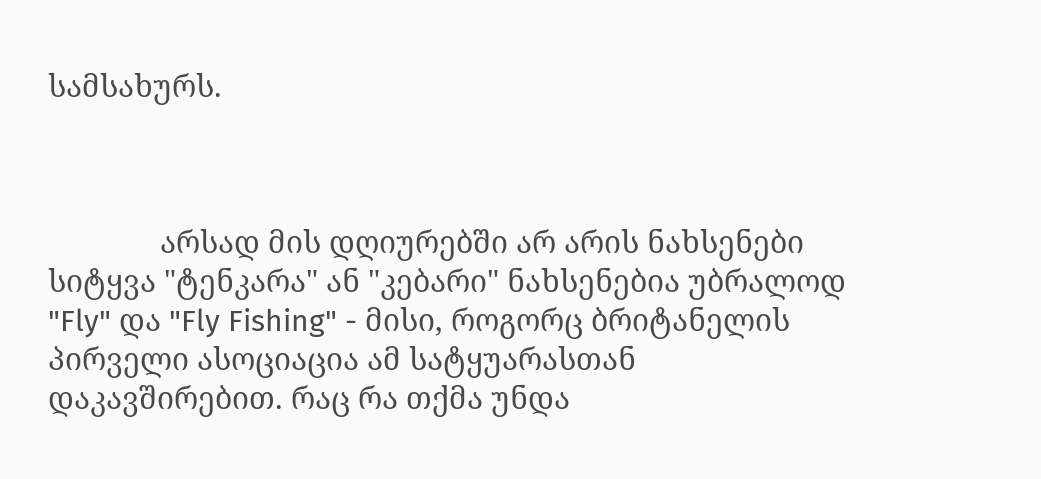სამსახურს.



              არსად მის დღიურებში არ არის ნახსენები სიტყვა "ტენკარა" ან "კებარი" ნახსენებია უბრალოდ "Fly" და "Fly Fishing" - მისი, როგორც ბრიტანელის პირველი ასოციაცია ამ სატყუარასთან დაკავშირებით. რაც რა თქმა უნდა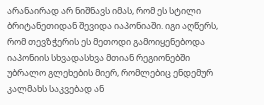არანაირად არ ნიშნავს იმას, რომ ეს სტილი ბრიტანეთიდან შევიდა იაპონიაში. იგი აღწერს, რომ თევზჭერის ეს მეთოდი გამოიყენებოდა იაპონიის სხვადასხვა მთიან რეგიონებში უბრალო გლეხების მიერ, რომლებიც ენდემურ კალმახს საკვებად ან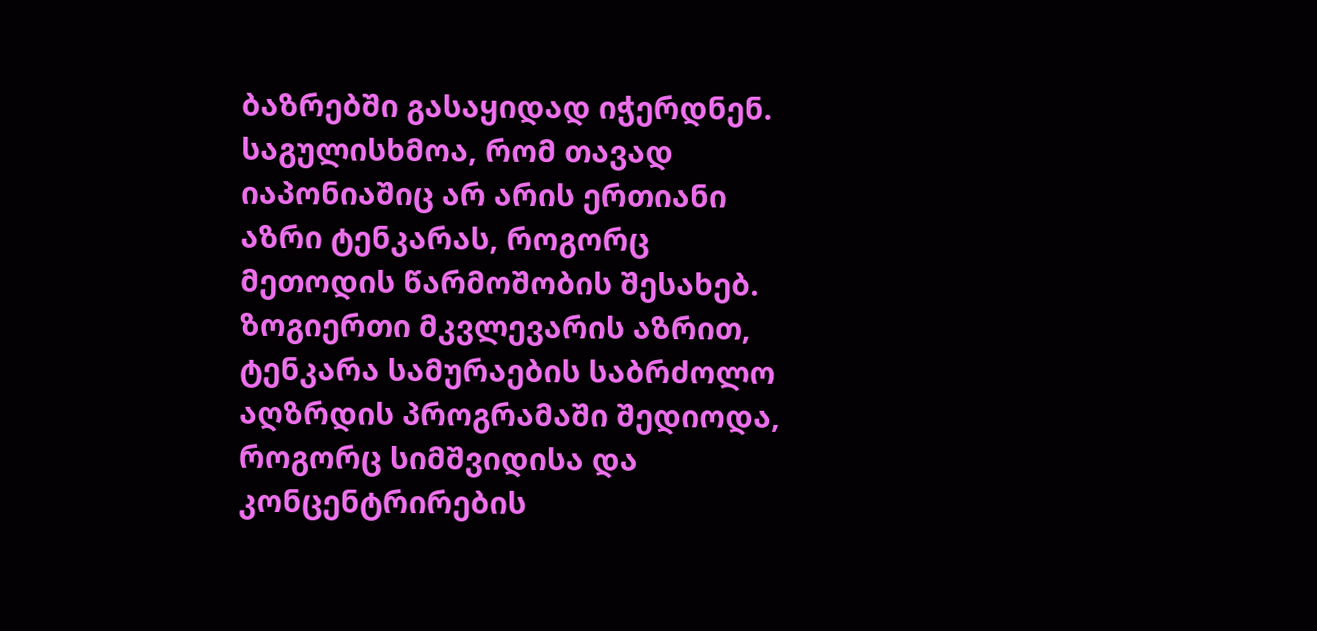ბაზრებში გასაყიდად იჭერდნენ. საგულისხმოა, რომ თავად იაპონიაშიც არ არის ერთიანი აზრი ტენკარას, როგორც მეთოდის წარმოშობის შესახებ. ზოგიერთი მკვლევარის აზრით, ტენკარა სამურაების საბრძოლო აღზრდის პროგრამაში შედიოდა, როგორც სიმშვიდისა და კონცენტრირების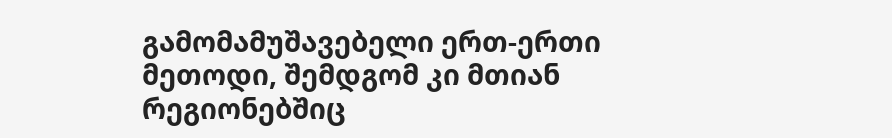გამომამუშავებელი ერთ-ერთი მეთოდი, შემდგომ კი მთიან რეგიონებშიც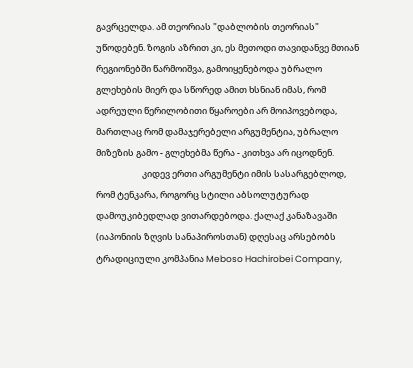გავრცელდა. ამ თეორიას "დაბლობის თეორიას" უწოდებენ. ზოგის აზრით კი, ეს მეთოდი თავიდანვე მთიან რეგიონებში წარმოიშვა, გამოიყენებოდა უბრალო გლეხების მიერ და სწორედ ამით ხსნიან იმას, რომ ადრეული წერილობითი წყაროები არ მოიპოვებოდა, მართლაც რომ დამაჯერებელი არგუმენტია, უბრალო მიზეზის გამო - გლეხებმა წერა - კითხვა არ იცოდნენ.
                       კიდევ ერთი არგუმენტი იმის სასარგებლოდ, რომ ტენკარა, როგორც სტილი აბსოლუტურად დამოუკიბედლად ვითარდებოდა. ქალაქ კანაზავაში (იაპონიის ზღვის სანაპიროსთან) დღესაც არსებობს ტრადიციული კომპანია Meboso Hachirobei Company,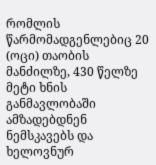რომლის წარმომადგენლებიც 20 (ოცი) თაობის მანძილზე, 430 წელზე მეტი ხნის განმავლობაში ამზადებდნენ ნემსკავებს და ხელოვნურ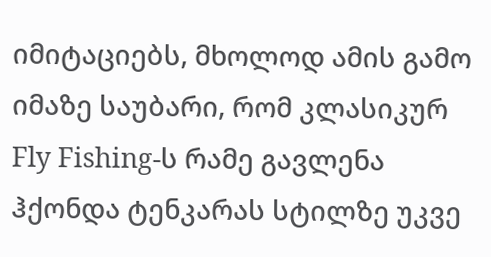იმიტაციებს, მხოლოდ ამის გამო იმაზე საუბარი, რომ კლასიკურ Fly Fishing-ს რამე გავლენა ჰქონდა ტენკარას სტილზე უკვე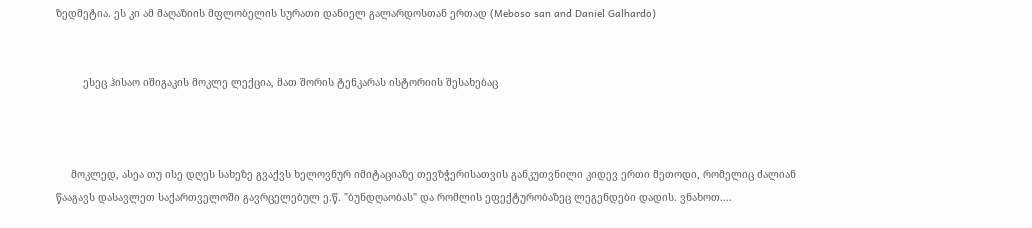ზედმეტია. ეს კი ამ მაღაზიის მფლობელის სურათი დანიელ გალარდოსთან ერთად (Meboso san and Daniel Galhardo)


         ესეც ჰისაო იშიგაკის მოკლე ლექცია, მათ შორის ტენკარას ისტორიის შესახებაც



     მოკლედ, ასეა თუ ისე დღეს სახეზე გვაქვს ხელოვნურ იმიტაციაზე თევზჭერისათვის განკუთვნილი კიდევ ერთი მეთოდი, რომელიც ძალიან წააგავს დასავლეთ საქართველოში გავრცელებულ ე.წ. "ბუნდღაობას" და რომლის ეფექტურობაზეც ლეგენდები დადის. ვნახოთ....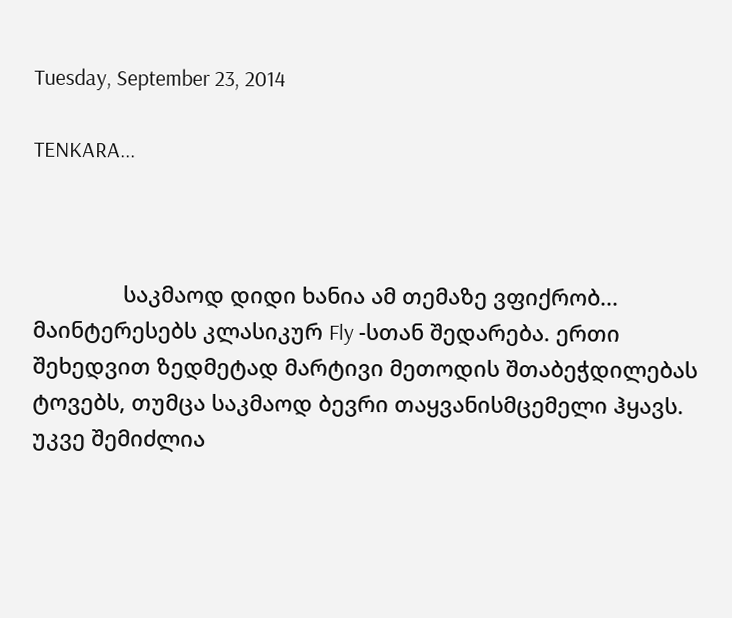Tuesday, September 23, 2014

TENKARA...



               საკმაოდ დიდი ხანია ამ თემაზე ვფიქრობ... მაინტერესებს კლასიკურ Fly -სთან შედარება. ერთი შეხედვით ზედმეტად მარტივი მეთოდის შთაბეჭდილებას ტოვებს, თუმცა საკმაოდ ბევრი თაყვანისმცემელი ჰყავს. უკვე შემიძლია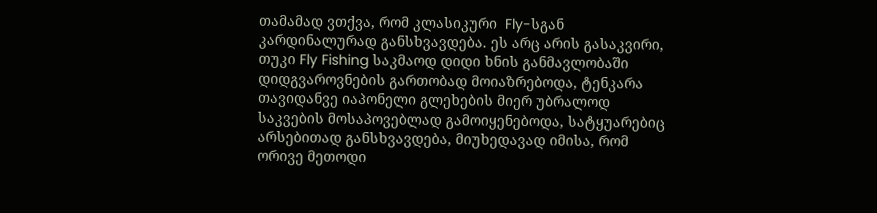თამამად ვთქვა, რომ კლასიკური  Fly-სგან კარდინალურად განსხვავდება. ეს არც არის გასაკვირი, თუკი Fly Fishing საკმაოდ დიდი ხნის განმავლობაში დიდგვაროვნების გართობად მოიაზრებოდა, ტენკარა თავიდანვე იაპონელი გლეხების მიერ უბრალოდ საკვების მოსაპოვებლად გამოიყენებოდა, სატყუარებიც არსებითად განსხვავდება, მიუხედავად იმისა, რომ ორივე მეთოდი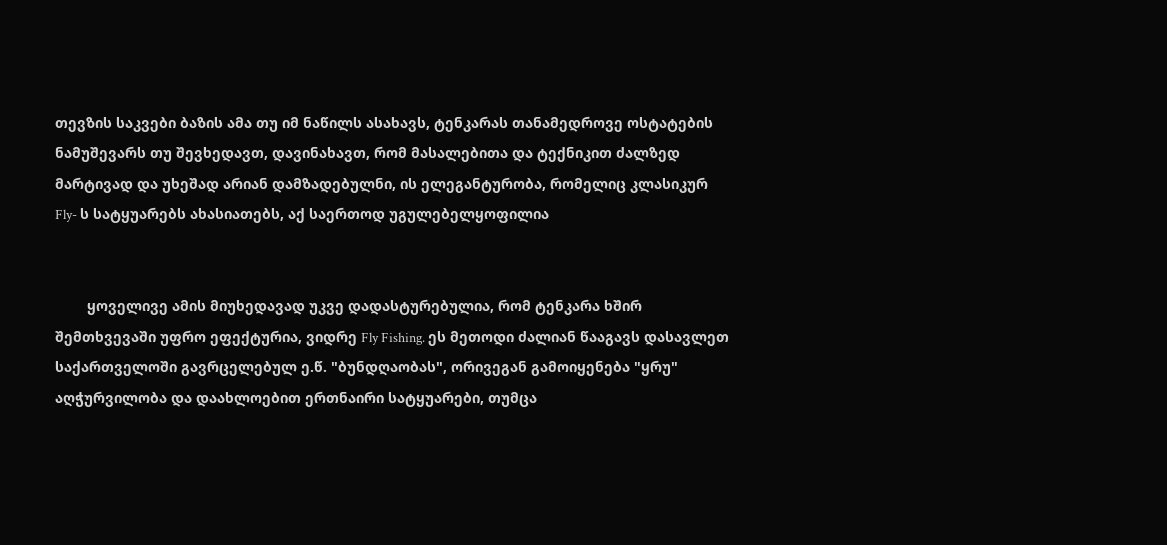თევზის საკვები ბაზის ამა თუ იმ ნაწილს ასახავს, ტენკარას თანამედროვე ოსტატების ნამუშევარს თუ შევხედავთ, დავინახავთ, რომ მასალებითა და ტექნიკით ძალზედ მარტივად და უხეშად არიან დამზადებულნი, ის ელეგანტურობა, რომელიც კლასიკურ Fly- ს სატყუარებს ახასიათებს, აქ საერთოდ უგულებელყოფილია


        ყოველივე ამის მიუხედავად უკვე დადასტურებულია, რომ ტენკარა ხშირ შემთხვევაში უფრო ეფექტურია, ვიდრე Fly Fishing. ეს მეთოდი ძალიან წააგავს დასავლეთ საქართველოში გავრცელებულ ე.წ. "ბუნდღაობას", ორივეგან გამოიყენება "ყრუ" აღჭურვილობა და დაახლოებით ერთნაირი სატყუარები, თუმცა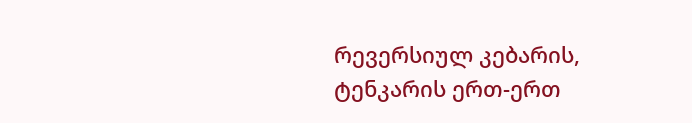რევერსიულ კებარის, ტენკარის ერთ-ერთ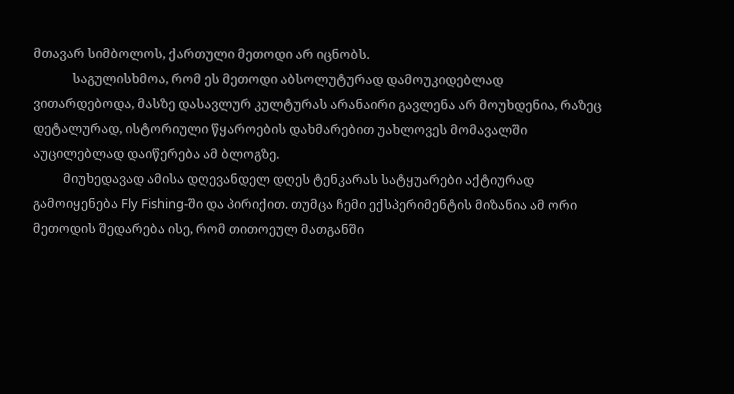მთავარ სიმბოლოს, ქართული მეთოდი არ იცნობს.
             საგულისხმოა, რომ ეს მეთოდი აბსოლუტურად დამოუკიდებლად ვითარდებოდა, მასზე დასავლურ კულტურას არანაირი გავლენა არ მოუხდენია, რაზეც დეტალურად, ისტორიული წყაროების დახმარებით უახლოვეს მომავალში აუცილებლად დაიწერება ამ ბლოგზე.
          მიუხედავად ამისა დღევანდელ დღეს ტენკარას სატყუარები აქტიურად გამოიყენება Fly Fishing-ში და პირიქით. თუმცა ჩემი ექსპერიმენტის მიზანია ამ ორი მეთოდის შედარება ისე, რომ თითოეულ მათგანში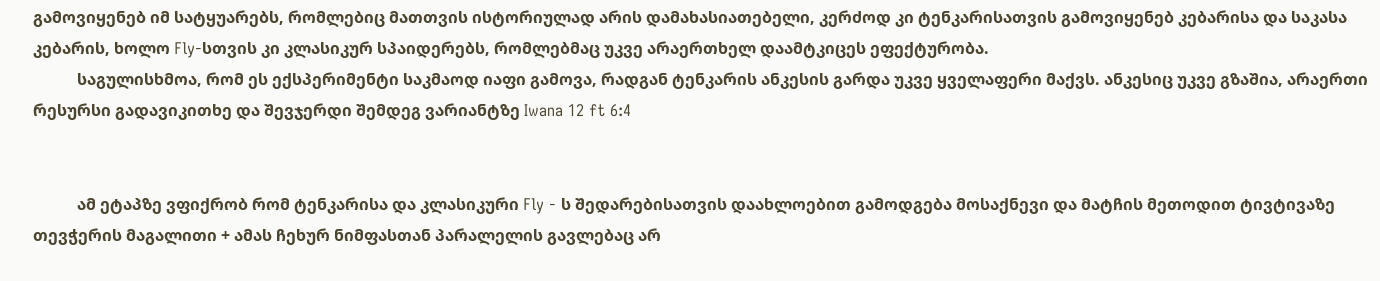გამოვიყენებ იმ სატყუარებს, რომლებიც მათთვის ისტორიულად არის დამახასიათებელი, კერძოდ კი ტენკარისათვის გამოვიყენებ კებარისა და საკასა კებარის, ხოლო Fly-სთვის კი კლასიკურ სპაიდერებს, რომლებმაც უკვე არაერთხელ დაამტკიცეს ეფექტურობა.
           საგულისხმოა, რომ ეს ექსპერიმენტი საკმაოდ იაფი გამოვა, რადგან ტენკარის ანკესის გარდა უკვე ყველაფერი მაქვს. ანკესიც უკვე გზაშია, არაერთი რესურსი გადავიკითხე და შევჯერდი შემდეგ ვარიანტზე Iwana 12 ft 6:4


           ამ ეტაპზე ვფიქრობ რომ ტენკარისა და კლასიკური Fly - ს შედარებისათვის დაახლოებით გამოდგება მოსაქნევი და მატჩის მეთოდით ტივტივაზე თევჭერის მაგალითი + ამას ჩეხურ ნიმფასთან პარალელის გავლებაც არ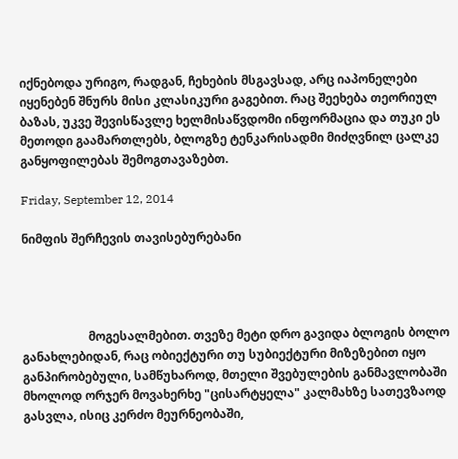იქნებოდა ურიგო, რადგან, ჩეხების მსგავსად, არც იაპონელები იყენებენ შნურს მისი კლასიკური გაგებით. რაც შეეხება თეორიულ ბაზას, უკვე შევისწავლე ხელმისაწვდომი ინფორმაცია და თუკი ეს მეთოდი გაამართლებს, ბლოგზე ტენკარისადმი მიძღვნილ ცალკე განყოფილებას შემოგთავაზებთ.

Friday, September 12, 2014

ნიმფის შერჩევის თავისებურებანი




                      მოგესალმებით. თვეზე მეტი დრო გავიდა ბლოგის ბოლო განახლებიდან, რაც ობიექტური თუ სუბიექტური მიზეზებით იყო განპირობებული, სამწუხაროდ, მთელი შვებულების განმავლობაში მხოლოდ ორჯერ მოვახერხე "ცისარტყელა" კალმახზე სათევზაოდ გასვლა, ისიც კერძო მეურნეობაში,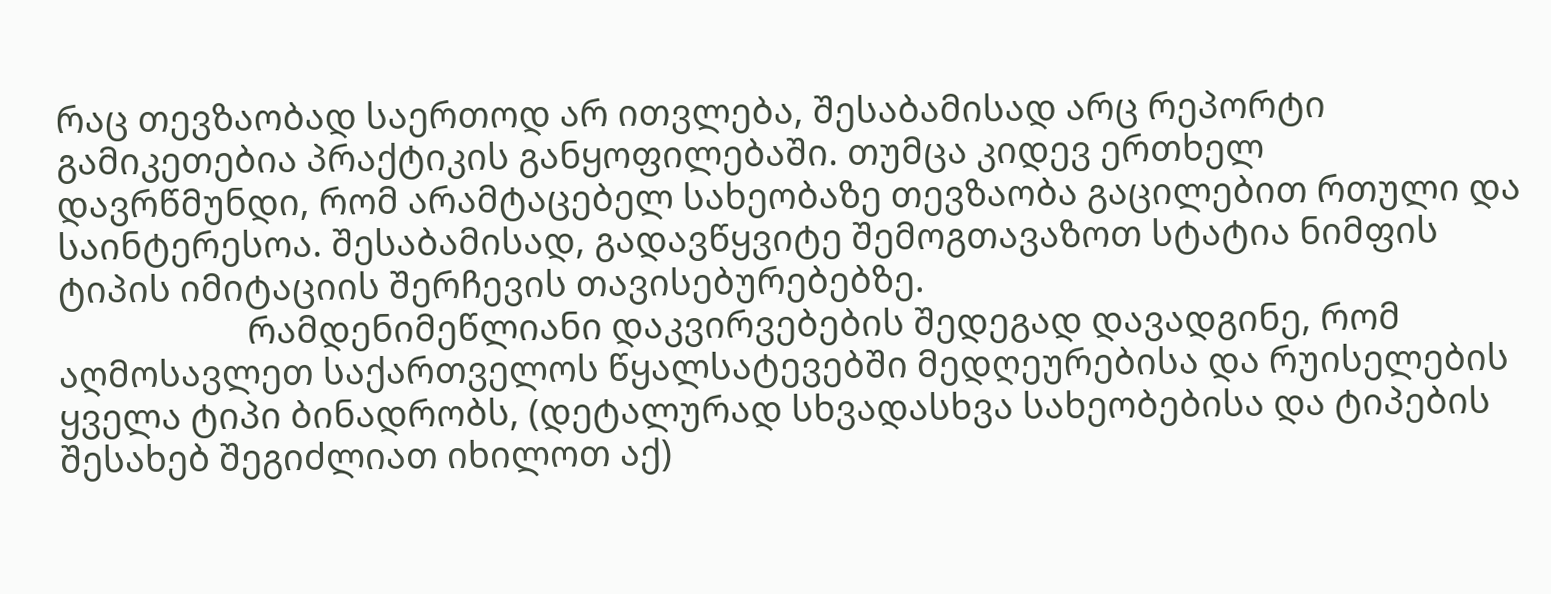რაც თევზაობად საერთოდ არ ითვლება, შესაბამისად არც რეპორტი გამიკეთებია პრაქტიკის განყოფილებაში. თუმცა კიდევ ერთხელ დავრწმუნდი, რომ არამტაცებელ სახეობაზე თევზაობა გაცილებით რთული და საინტერესოა. შესაბამისად, გადავწყვიტე შემოგთავაზოთ სტატია ნიმფის ტიპის იმიტაციის შერჩევის თავისებურებებზე.
                     რამდენიმეწლიანი დაკვირვებების შედეგად დავადგინე, რომ აღმოსავლეთ საქართველოს წყალსატევებში მედღეურებისა და რუისელების ყველა ტიპი ბინადრობს, (დეტალურად სხვადასხვა სახეობებისა და ტიპების შესახებ შეგიძლიათ იხილოთ აქ)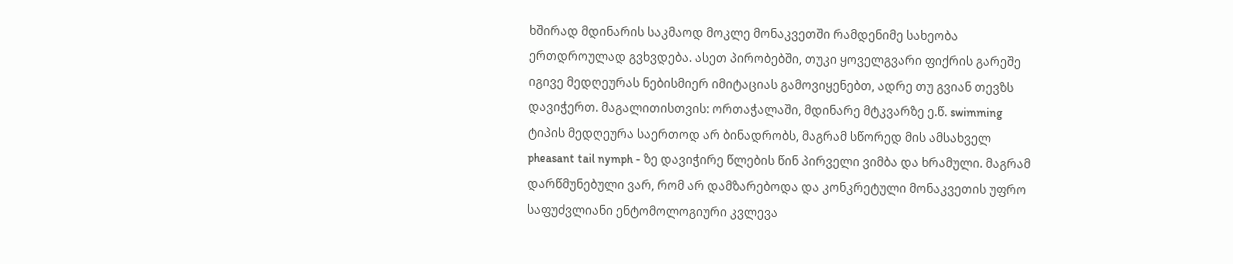ხშირად მდინარის საკმაოდ მოკლე მონაკვეთში რამდენიმე სახეობა ერთდროულად გვხვდება. ასეთ პირობებში, თუკი ყოველგვარი ფიქრის გარეშე იგივე მედღეურას ნებისმიერ იმიტაციას გამოვიყენებთ, ადრე თუ გვიან თევზს დავიჭერთ. მაგალითისთვის: ორთაჭალაში, მდინარე მტკვარზე ე.წ. swimming ტიპის მედღეურა საერთოდ არ ბინადრობს, მაგრამ სწორედ მის ამსახველ pheasant tail nymph - ზე დავიჭირე წლების წინ პირველი ვიმბა და ხრამული. მაგრამ დარწმუნებული ვარ, რომ არ დამზარებოდა და კონკრეტული მონაკვეთის უფრო საფუძვლიანი ენტომოლოგიური კვლევა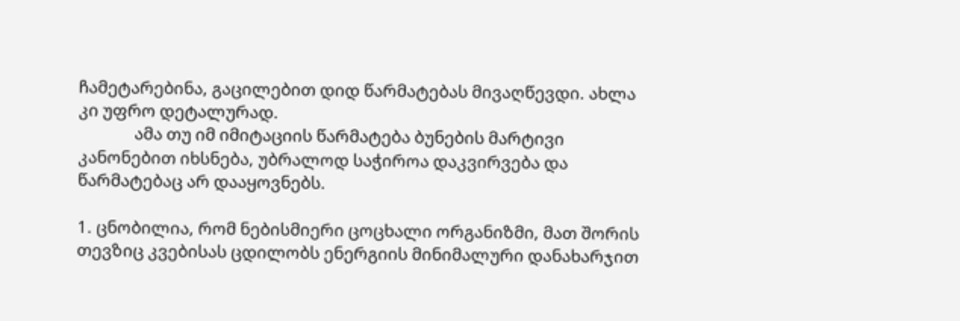ჩამეტარებინა, გაცილებით დიდ წარმატებას მივაღწევდი. ახლა კი უფრო დეტალურად.
              ამა თუ იმ იმიტაციის წარმატება ბუნების მარტივი კანონებით იხსნება, უბრალოდ საჭიროა დაკვირვება და წარმატებაც არ დააყოვნებს.

1. ცნობილია, რომ ნებისმიერი ცოცხალი ორგანიზმი, მათ შორის თევზიც კვებისას ცდილობს ენერგიის მინიმალური დანახარჯით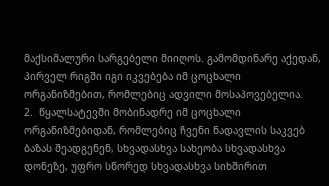მაქსიმალური სარგებელი მიიღოს. გამომდინარე აქედან, პირველ რიგში იგი იკვებება იმ ცოცხალი ორგანიზმებით, რომლებიც ადვილი მოსაპოვებელია.
2.  წყალსატევში მობინადრე იმ ცოცხალი ორგანიზმებიდან, რომლებიც ჩვენი ნადავლის საკვებ ბაზას შეადგენენ, სხვადასხვა სახეობა სხვადასხვა დონეზე, უფრო სწორედ სხვადასხვა სიხშირით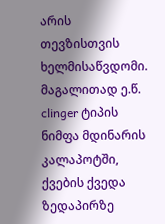არის თევზისთვის ხელმისაწვდომი. მაგალითად ე.წ. clinger ტიპის ნიმფა მდინარის კალაპოტში, ქვების ქვედა ზედაპირზე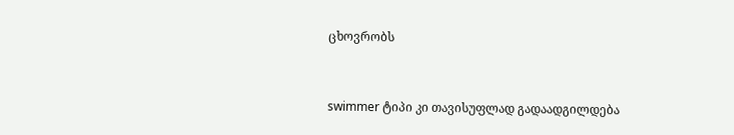ცხოვრობს


swimmer ტიპი კი თავისუფლად გადაადგილდება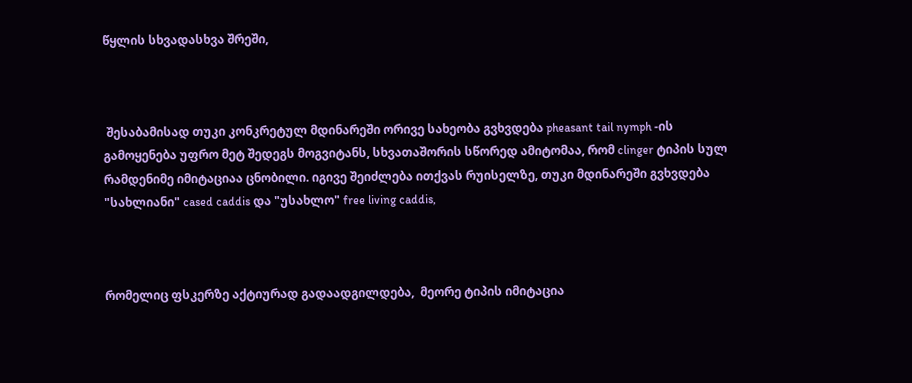წყლის სხვადასხვა შრეში,



 შესაბამისად თუკი კონკრეტულ მდინარეში ორივე სახეობა გვხვდება pheasant tail nymph -ის გამოყენება უფრო მეტ შედეგს მოგვიტანს, სხვათაშორის სწორედ ამიტომაა, რომ clinger ტიპის სულ რამდენიმე იმიტაციაა ცნობილი. იგივე შეიძლება ითქვას რუისელზე, თუკი მდინარეში გვხვდება "სახლიანი" cased caddis და "უსახლო" free living caddis,



რომელიც ფსკერზე აქტიურად გადაადგილდება,  მეორე ტიპის იმიტაცია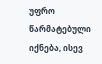უფრო წარმატებული იქნება, ისევ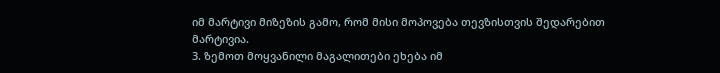იმ მარტივი მიზეზის გამო, რომ მისი მოპოვება თევზისთვის შედარებით მარტივია.
3. ზემოთ მოყვანილი მაგალითები ეხება იმ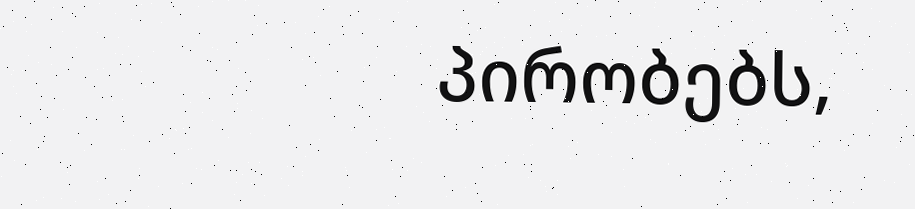პირობებს,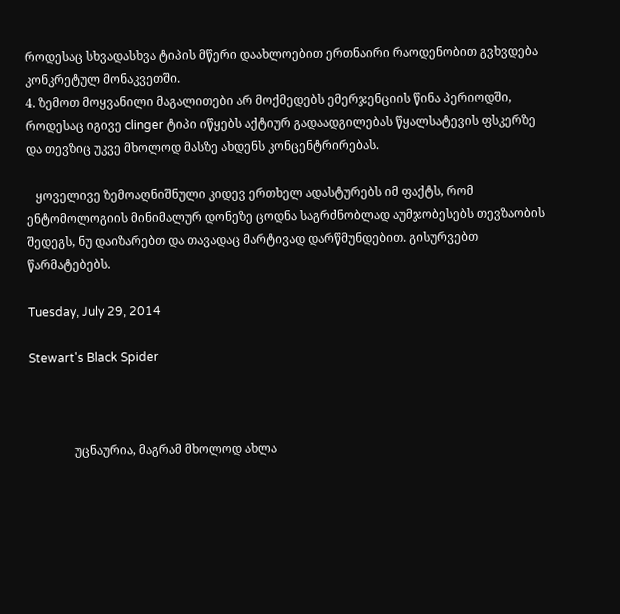როდესაც სხვადასხვა ტიპის მწერი დაახლოებით ერთნაირი რაოდენობით გვხვდება კონკრეტულ მონაკვეთში.
4. ზემოთ მოყვანილი მაგალითები არ მოქმედებს ემერჯენციის წინა პერიოდში, როდესაც იგივე clinger ტიპი იწყებს აქტიურ გადაადგილებას წყალსატევის ფსკერზე და თევზიც უკვე მხოლოდ მასზე ახდენს კონცენტრირებას.

   ყოველივე ზემოაღნიშნული კიდევ ერთხელ ადასტურებს იმ ფაქტს, რომ ენტომოლოგიის მინიმალურ დონეზე ცოდნა საგრძნობლად აუმჯობესებს თევზაობის შედეგს, ნუ დაიზარებთ და თავადაც მარტივად დარწმუნდებით. გისურვებთ წარმატებებს.

Tuesday, July 29, 2014

Stewart's Black Spider



               უცნაურია, მაგრამ მხოლოდ ახლა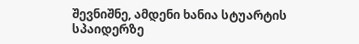შევნიშნე, ამდენი ხანია სტუარტის სპაიდერზე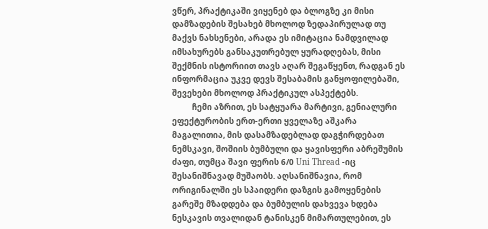ვწერ, პრაქტიკაში ვიყენებ და ბლოგზე კი მისი დამზადების შესახებ მხოლოდ ზედაპირულად თუ მაქვს ნახსენები, არადა ეს იმიტაცია ნამდვილად იმსახურებს განსაკუთრებულ ყურადღებას, მისი შექმნის ისტორიით თავს აღარ შეგაწყენთ, რადგან ეს ინფორმაცია უკვე დევს შესაბამის განყოფილებაში, შევეხები მხოლოდ პრაქტიკულ ასპექტებს.
          ჩემი აზრით, ეს სატყუარა მარტივი, გენიალური ეფექტურობის ერთ-ერთი ყველაზე აშკარა მაგალითია, მის დასამზადებლად დაგჭირდებათ ნემსკავი, შოშიის ბუმბული და ყავისფერი აბრეშუმის ძაფი, თუმცა შავი ფერის 6/0 Uni Thread -იც შესანიშნავად მუშაობს. აღსანიშნავია, რომ ორიგინალში ეს სპაიდერი დაზგის გამოყენების გარეშე მზადდება და ბუმბულის დახვევა ხდება ნესკავის თვალიდან ტანისკენ მიმართულებით, ეს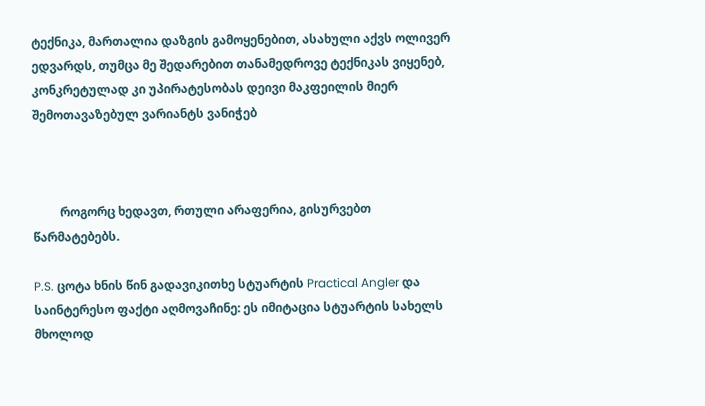ტექნიკა, მართალია დაზგის გამოყენებით, ასახული აქვს ოლივერ ედვარდს, თუმცა მე შედარებით თანამედროვე ტექნიკას ვიყენებ, კონკრეტულად კი უპირატესობას დეივი მაკფეილის მიერ შემოთავაზებულ ვარიანტს ვანიჭებ



         როგორც ხედავთ, რთული არაფერია, გისურვებთ წარმატებებს.

P.S. ცოტა ხნის წინ გადავიკითხე სტუარტის Practical Angler და საინტერესო ფაქტი აღმოვაჩინე: ეს იმიტაცია სტუარტის სახელს მხოლოდ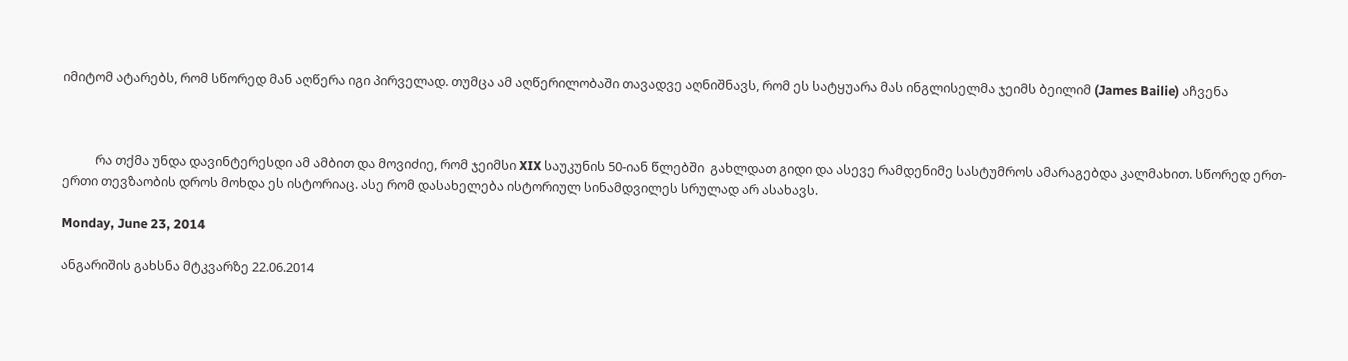იმიტომ ატარებს, რომ სწორედ მან აღწერა იგი პირველად. თუმცა ამ აღწერილობაში თავადვე აღნიშნავს, რომ ეს სატყუარა მას ინგლისელმა ჯეიმს ბეილიმ (James Bailie) აჩვენა



           რა თქმა უნდა დავინტერესდი ამ ამბით და მოვიძიე, რომ ჯეიმსი XIX საუკუნის 50-იან წლებში  გახლდათ გიდი და ასევე რამდენიმე სასტუმროს ამარაგებდა კალმახით. სწორედ ერთ-ერთი თევზაობის დროს მოხდა ეს ისტორიაც. ასე რომ დასახელება ისტორიულ სინამდვილეს სრულად არ ასახავს.

Monday, June 23, 2014

ანგარიშის გახსნა მტკვარზე 22.06.2014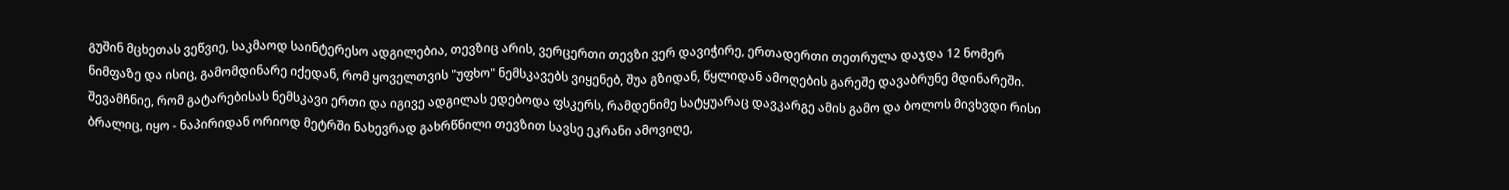გუშინ მცხეთას ვეწვიე, საკმაოდ საინტერესო ადგილებია, თევზიც არის, ვერცერთი თევზი ვერ დავიჭირე, ერთადერთი თეთრულა დაჯდა 12 ნომერ ნიმფაზე და ისიც, გამომდინარე იქედან, რომ ყოველთვის "უფხო" ნემსკავებს ვიყენებ, შუა გზიდან, წყლიდან ამოღების გარეშე დავაბრუნე მდინარეში. შევამჩნიე, რომ გატარებისას ნემსკავი ერთი და იგივე ადგილას ედებოდა ფსკერს, რამდენიმე სატყუარაც დავკარგე ამის გამო და ბოლოს მივხვდი რისი ბრალიც, იყო - ნაპირიდან ორიოდ მეტრში ნახევრად გახრწნილი თევზით სავსე ეკრანი ამოვიღე,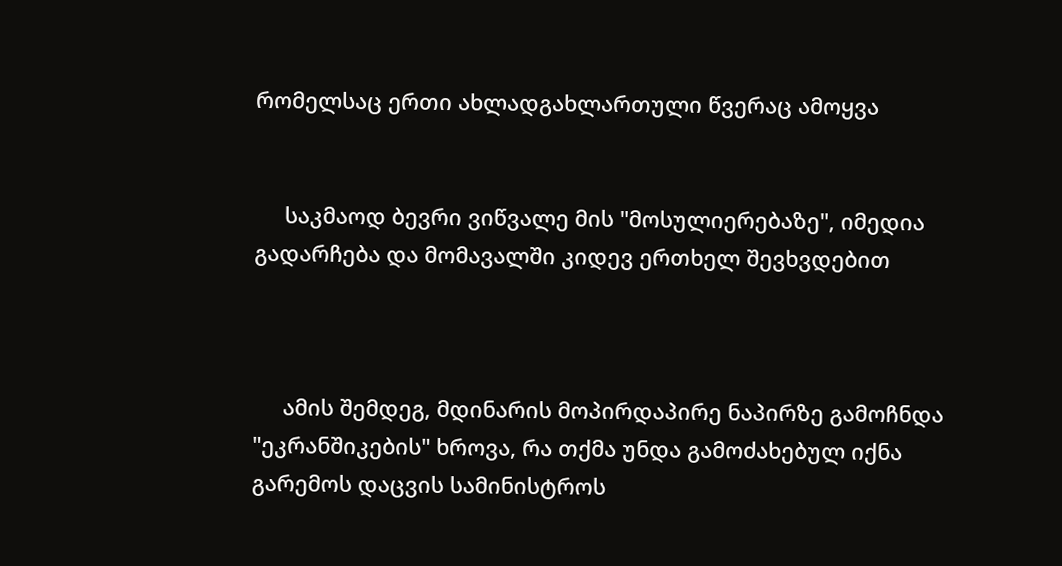რომელსაც ერთი ახლადგახლართული წვერაც ამოყვა


     საკმაოდ ბევრი ვიწვალე მის "მოსულიერებაზე", იმედია გადარჩება და მომავალში კიდევ ერთხელ შევხვდებით



     ამის შემდეგ, მდინარის მოპირდაპირე ნაპირზე გამოჩნდა "ეკრანშიკების" ხროვა, რა თქმა უნდა გამოძახებულ იქნა გარემოს დაცვის სამინისტროს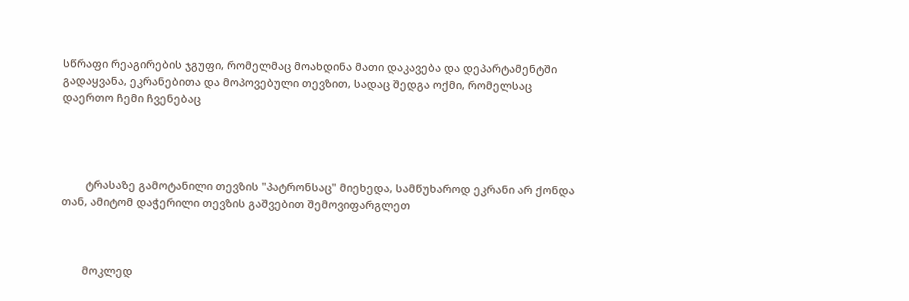სწრაფი რეაგირების ჯგუფი, რომელმაც მოახდინა მათი დაკავება და დეპარტამენტში გადაყვანა, ეკრანებითა და მოპოვებული თევზით, სადაც შედგა ოქმი, რომელსაც დაერთო ჩემი ჩვენებაც




        ტრასაზე გამოტანილი თევზის "პატრონსაც" მიეხედა, სამწუხაროდ ეკრანი არ ქონდა თან, ამიტომ დაჭერილი თევზის გაშვებით შემოვიფარგლეთ



       მოკლედ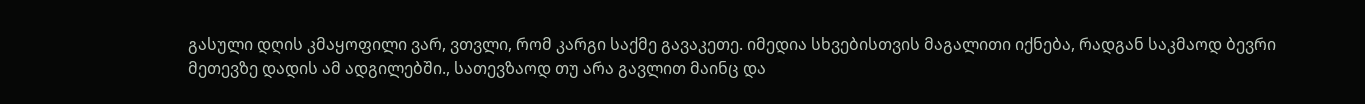გასული დღის კმაყოფილი ვარ, ვთვლი, რომ კარგი საქმე გავაკეთე. იმედია სხვებისთვის მაგალითი იქნება, რადგან საკმაოდ ბევრი მეთევზე დადის ამ ადგილებში., სათევზაოდ თუ არა გავლით მაინც და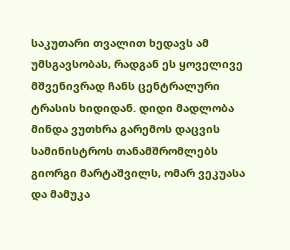საკუთარი თვალით ხედავს ამ უმსგავსობას, რადგან ეს ყოველივე მშვენივრად ჩანს ცენტრალური ტრასის ხიდიდან. დიდი მადლობა მინდა ვუთხრა გარემოს დაცვის სამინისტროს თანამშრომლებს გიორგი მარტაშვილს, ომარ ვეკუასა და მამუკა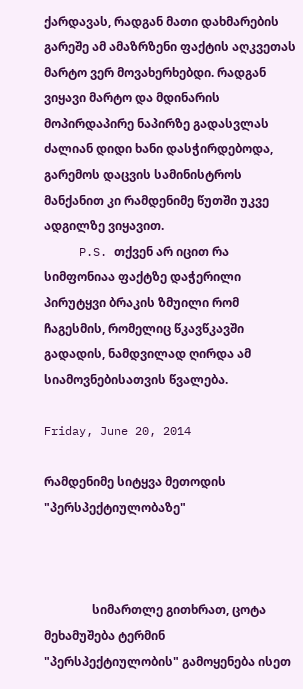ქარდავას, რადგან მათი დახმარების გარეშე ამ ამაზრზენი ფაქტის აღკვეთას მარტო ვერ მოვახერხებდი. რადგან ვიყავი მარტო და მდინარის მოპირდაპირე ნაპირზე გადასვლას ძალიან დიდი ხანი დასჭირდებოდა, გარემოს დაცვის სამინისტროს მანქანით კი რამდენიმე წუთში უკვე ადგილზე ვიყავით.
     P.S. თქვენ არ იცით რა სიმფონიაა ფაქტზე დაჭერილი პირუტყვი ბრაკის ზმუილი რომ ჩაგესმის, რომელიც წკავწკავში გადადის, ნამდვილად ღირდა ამ სიამოვნებისათვის წვალება.

Friday, June 20, 2014

რამდენიმე სიტყვა მეთოდის "პერსპექტიულობაზე"



                სიმართლე გითხრათ, ცოტა მეხამუშება ტერმინ "პერსპექტიულობის" გამოყენება ისეთ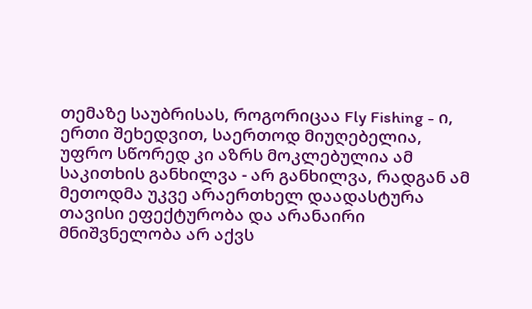თემაზე საუბრისას, როგორიცაა Fly Fishing - ი, ერთი შეხედვით, საერთოდ მიუღებელია, უფრო სწორედ კი აზრს მოკლებულია ამ საკითხის განხილვა - არ განხილვა, რადგან ამ მეთოდმა უკვე არაერთხელ დაადასტურა თავისი ეფექტურობა და არანაირი მნიშვნელობა არ აქვს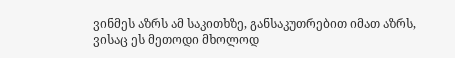ვინმეს აზრს ამ საკითხზე, განსაკუთრებით იმათ აზრს, ვისაც ეს მეთოდი მხოლოდ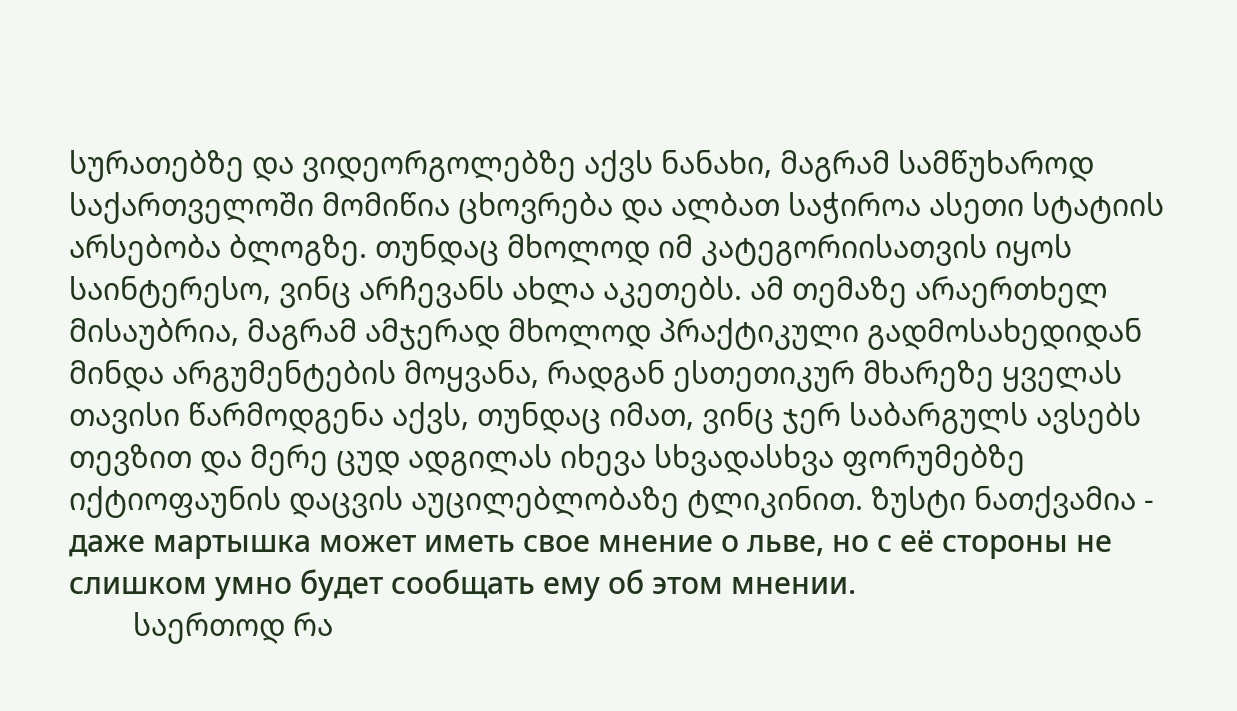სურათებზე და ვიდეორგოლებზე აქვს ნანახი, მაგრამ სამწუხაროდ საქართველოში მომიწია ცხოვრება და ალბათ საჭიროა ასეთი სტატიის არსებობა ბლოგზე. თუნდაც მხოლოდ იმ კატეგორიისათვის იყოს საინტერესო, ვინც არჩევანს ახლა აკეთებს. ამ თემაზე არაერთხელ მისაუბრია, მაგრამ ამჯერად მხოლოდ პრაქტიკული გადმოსახედიდან მინდა არგუმენტების მოყვანა, რადგან ესთეთიკურ მხარეზე ყველას თავისი წარმოდგენა აქვს, თუნდაც იმათ, ვინც ჯერ საბარგულს ავსებს თევზით და მერე ცუდ ადგილას იხევა სხვადასხვა ფორუმებზე იქტიოფაუნის დაცვის აუცილებლობაზე ტლიკინით. ზუსტი ნათქვამია - даже мартышка может иметь свое мнение о льве, но с её стороны не слишком умно будет сообщать ему об этом мнении.
        საერთოდ რა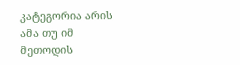კატეგორია არის ამა თუ იმ მეთოდის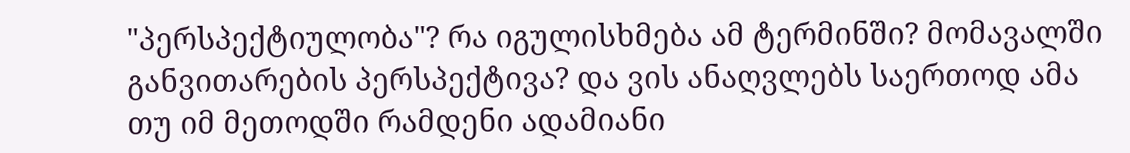"პერსპექტიულობა"? რა იგულისხმება ამ ტერმინში? მომავალში განვითარების პერსპექტივა? და ვის ანაღვლებს საერთოდ ამა თუ იმ მეთოდში რამდენი ადამიანი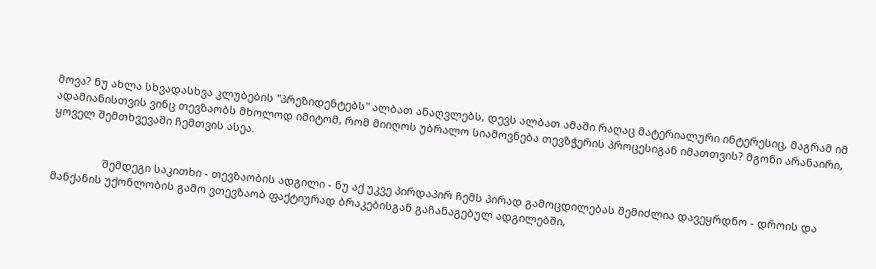მოვა? ნუ ახლა სხვადასხვა კლუბების "პრეზიდენტებს" ალბათ ანაღვლებს, დევს ალბათ ამაში რაღაც მატერიალური ინტერესიც, მაგრამ იმ ადამიანისთვის ვინც თევზაობს მხოლოდ იმიტომ, რომ მიიღოს უბრალო სიამოვნება თევზჭერის პროცესიგან იმათთვის? მგონი არანაირი, ყოველ შემთხვევაში ჩემთვის ასეა.


                 შემდეგი საკითხი - თევზაობის ადგილი - ნუ აქ უკვე პირდაპირ ჩემს პირად გამოცდილებას შემიძლია დავეყრდნო - დროის და მანქანის უქონლობის გამო ვთევზაობ ფაქტიურად ბრაკებისგან გაჩანაგებულ ადგილებში,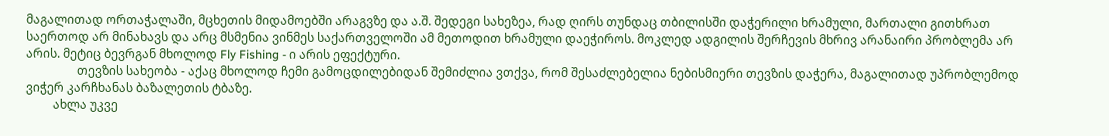მაგალითად ორთაჭალაში, მცხეთის მიდამოებში არაგვზე და ა.შ. შედეგი სახეზეა, რად ღირს თუნდაც თბილისში დაჭერილი ხრამული, მართალი გითხრათ საერთოდ არ მინახავს და არც მსმენია ვინმეს საქართველოში ამ მეთოდით ხრამული დაეჭიროს. მოკლედ ადგილის შერჩევის მხრივ არანაირი პრობლემა არ არის. მეტიც ბევრგან მხოლოდ Fly Fishing - ი არის ეფექტური.
                 თევზის სახეობა - აქაც მხოლოდ ჩემი გამოცდილებიდან შემიძლია ვთქვა, რომ შესაძლებელია ნებისმიერი თევზის დაჭერა, მაგალითად უპრობლემოდ ვიჭერ კარჩხანას ბაზალეთის ტბაზე.
         ახლა უკვე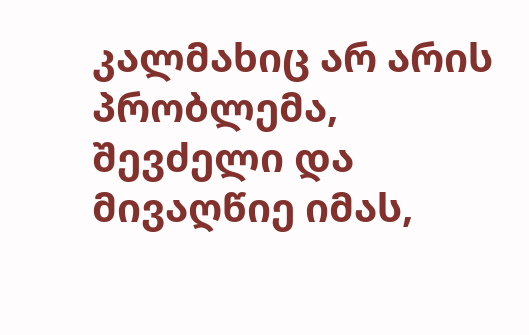კალმახიც არ არის პრობლემა, შევძელი და მივაღწიე იმას,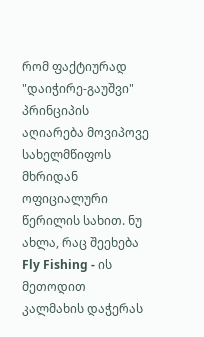რომ ფაქტიურად "დაიჭირე-გაუშვი" პრინციპის აღიარება მოვიპოვე სახელმწიფოს მხრიდან ოფიციალური წერილის სახით. ნუ ახლა, რაც შეეხება Fly Fishing - ის მეთოდით კალმახის დაჭერას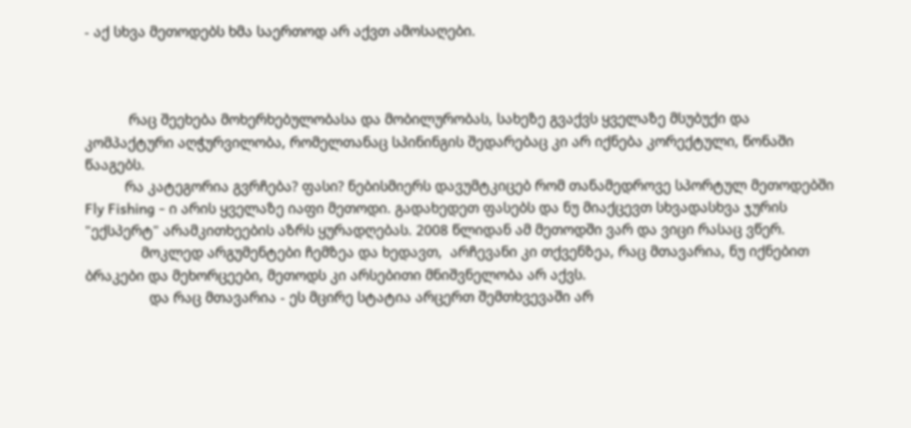- აქ სხვა მეთოდებს ხმა საერთოდ არ აქვთ ამოსაღები.



           რაც შეეხება მოხერხებულობასა და მობილურობას, სახეზე გვაქვს ყველაზე მსუბუქი და კომპაქტური აღჭურვილობა, რომელთანაც სპინინგის შედარებაც კი არ იქნება კორექტული, წონაში წააგებს.
          რა კატეგორია გვრჩება? ფასი? ნებისმიერს დავუმტკიცებ რომ თანამედროვე სპორტულ მეთოდებში Fly Fishing - ი არის ყველაზე იაფი მეთოდი. გადახედეთ ფასებს და ნუ მიაქცევთ სხვადასხვა ჯურის "ექსპერტ" არამკითხეების აზრს ყურადღებას. 2008 წლიდან ამ მეთოდში ვარ და ვიცი რასაც ვწერ.
              მოკლედ არგუმენტები ჩემზეა და ხედავთ,  არჩევანი კი თქვენზეა, რაც მთავარია, ნუ იქნებით ბრაკები და მეხორცეები, მეთოდს კი არსებითი მნიშვნელობა არ აქვს.
                და რაც მთავარია - ეს მცირე სტატია არცერთ შემთხვევაში არ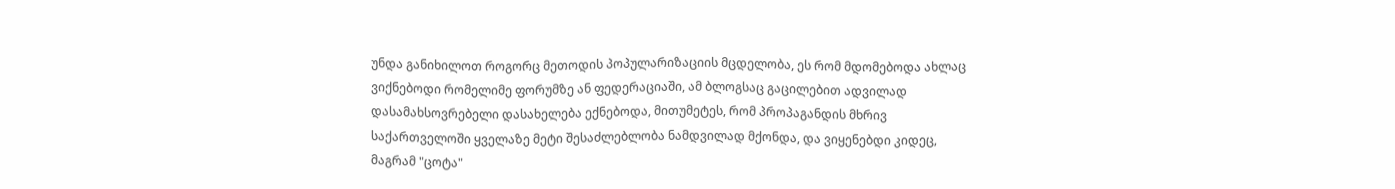უნდა განიხილოთ როგორც მეთოდის პოპულარიზაციის მცდელობა, ეს რომ მდომებოდა ახლაც ვიქნებოდი რომელიმე ფორუმზე ან ფედერაციაში, ამ ბლოგსაც გაცილებით ადვილად დასამახსოვრებელი დასახელება ექნებოდა, მითუმეტეს, რომ პროპაგანდის მხრივ საქართველოში ყველაზე მეტი შესაძლებლობა ნამდვილად მქონდა, და ვიყენებდი კიდეც, მაგრამ "ცოტა"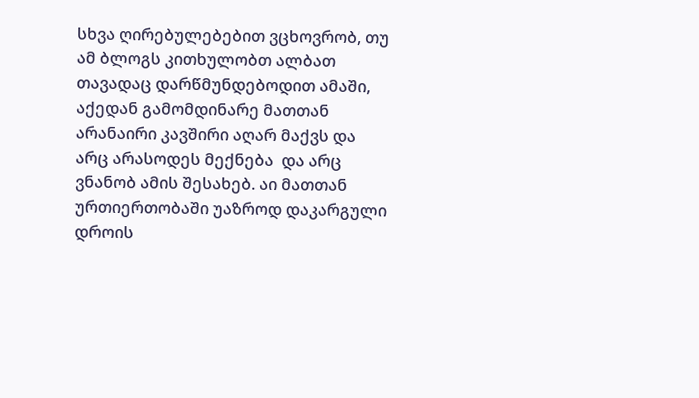სხვა ღირებულებებით ვცხოვრობ, თუ ამ ბლოგს კითხულობთ ალბათ თავადაც დარწმუნდებოდით ამაში, აქედან გამომდინარე მათთან არანაირი კავშირი აღარ მაქვს და არც არასოდეს მექნება  და არც ვნანობ ამის შესახებ. აი მათთან ურთიერთობაში უაზროდ დაკარგული დროის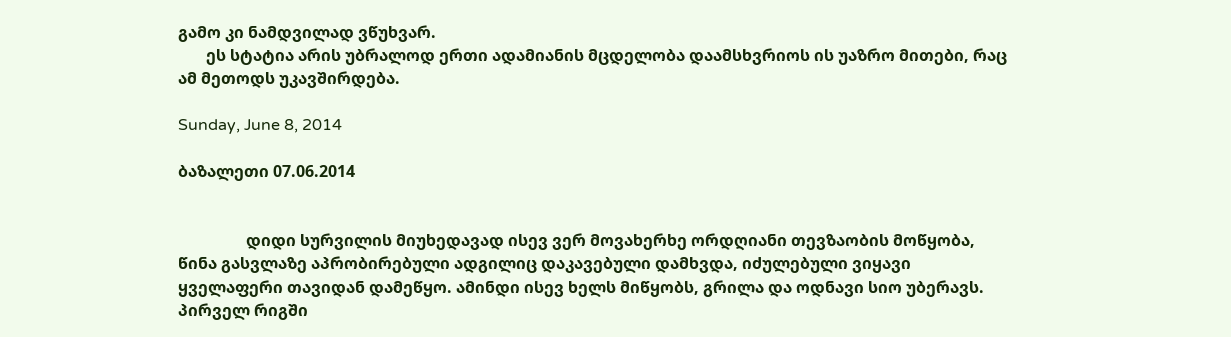გამო კი ნამდვილად ვწუხვარ.
       ეს სტატია არის უბრალოდ ერთი ადამიანის მცდელობა დაამსხვრიოს ის უაზრო მითები, რაც ამ მეთოდს უკავშირდება.

Sunday, June 8, 2014

ბაზალეთი 07.06.2014


                 დიდი სურვილის მიუხედავად ისევ ვერ მოვახერხე ორდღიანი თევზაობის მოწყობა, წინა გასვლაზე აპრობირებული ადგილიც დაკავებული დამხვდა, იძულებული ვიყავი ყველაფერი თავიდან დამეწყო. ამინდი ისევ ხელს მიწყობს, გრილა და ოდნავი სიო უბერავს. პირველ რიგში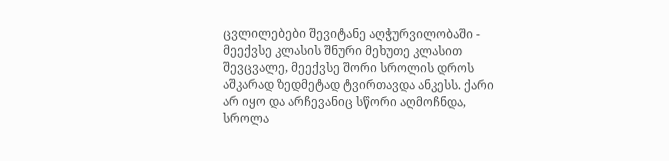ცვლილებები შევიტანე აღჭურვილობაში - მეექვსე კლასის შნური მეხუთე კლასით შევცვალე, მეექვსე შორი სროლის დროს აშკარად ზედმეტად ტვირთავდა ანკესს. ქარი არ იყო და არჩევანიც სწორი აღმოჩნდა, სროლა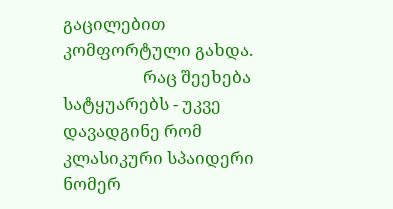გაცილებით კომფორტული გახდა.
                    რაც შეეხება სატყუარებს - უკვე დავადგინე რომ კლასიკური სპაიდერი ნომერ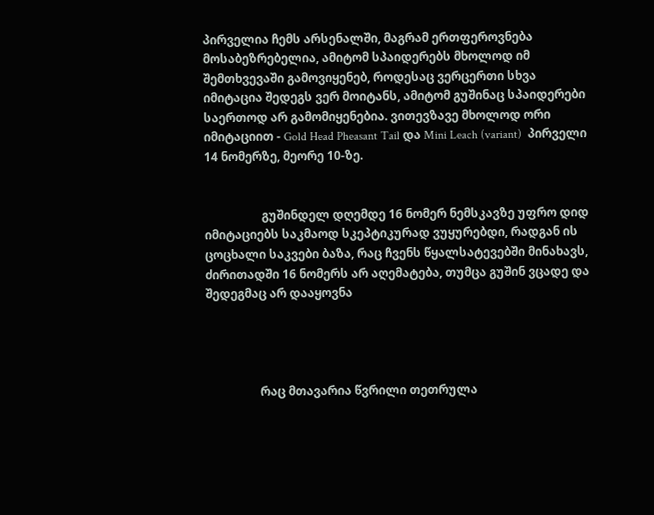პირველია ჩემს არსენალში, მაგრამ ერთფეროვნება მოსაბეზრებელია, ამიტომ სპაიდერებს მხოლოდ იმ შემთხვევაში გამოვიყენებ, როდესაც ვერცერთი სხვა იმიტაცია შედეგს ვერ მოიტანს, ამიტომ გუშინაც სპაიდერები საერთოდ არ გამომიყენებია. ვითევზავე მხოლოდ ორი იმიტაციით - Gold Head Pheasant Tail და Mini Leach (variant)  პირველი 14 ნომერზე, მეორე 10-ზე.


                   გუშინდელ დღემდე 16 ნომერ ნემსკავზე უფრო დიდ იმიტაციებს საკმაოდ სკეპტიკურად ვუყურებდი, რადგან ის ცოცხალი საკვები ბაზა, რაც ჩვენს წყალსატევებში მინახავს, ძირითადში 16 ნომერს არ აღემატება, თუმცა გუშინ ვცადე და შედეგმაც არ დააყოვნა




                  რაც მთავარია წვრილი თეთრულა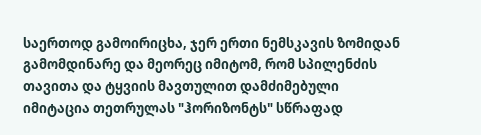საერთოდ გამოირიცხა, ჯერ ერთი ნემსკავის ზომიდან გამომდინარე და მეორეც იმიტომ, რომ სპილენძის თავითა და ტყვიის მავთულით დამძიმებული იმიტაცია თეთრულას "ჰორიზონტს" სწრაფად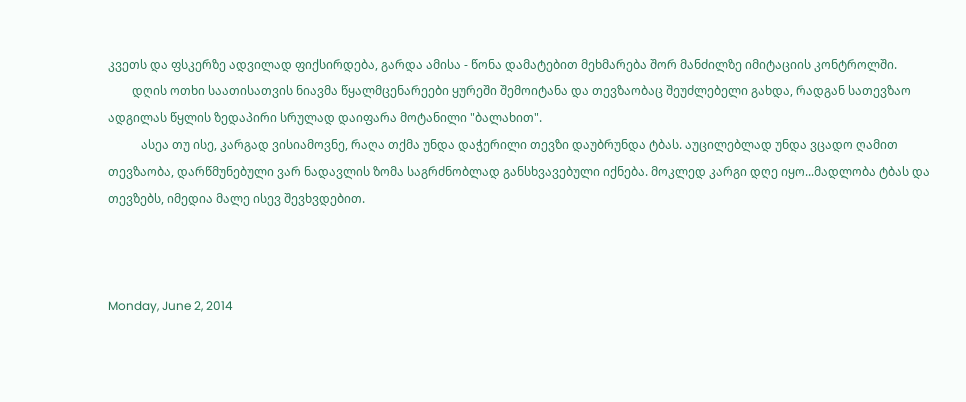კვეთს და ფსკერზე ადვილად ფიქსირდება, გარდა ამისა - წონა დამატებით მეხმარება შორ მანძილზე იმიტაციის კონტროლში.
        დღის ოთხი საათისათვის ნიავმა წყალმცენარეები ყურეში შემოიტანა და თევზაობაც შეუძლებელი გახდა, რადგან სათევზაო ადგილას წყლის ზედაპირი სრულად დაიფარა მოტანილი "ბალახით".
           ასეა თუ ისე, კარგად ვისიამოვნე, რაღა თქმა უნდა დაჭერილი თევზი დაუბრუნდა ტბას. აუცილებლად უნდა ვცადო ღამით თევზაობა, დარწმუნებული ვარ ნადავლის ზომა საგრძნობლად განსხვავებული იქნება. მოკლედ კარგი დღე იყო...მადლობა ტბას და თევზებს, იმედია მალე ისევ შევხვდებით.



Monday, June 2, 2014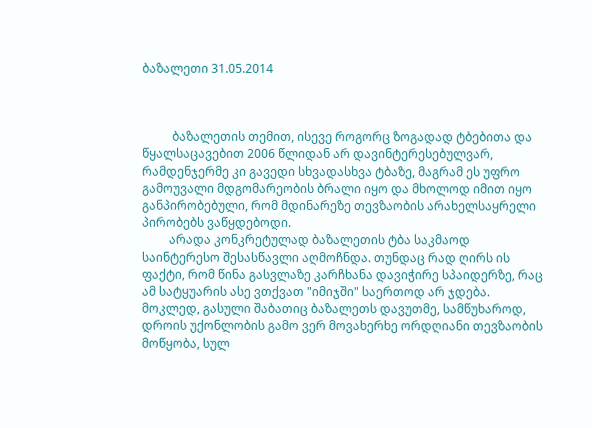ბაზალეთი 31.05.2014



          ბაზალეთის თემით, ისევე როგორც ზოგადად ტბებითა და წყალსაცავებით 2006 წლიდან არ დავინტერესებულვარ, რამდენჯერმე კი გავედი სხვადასხვა ტბაზე, მაგრამ ეს უფრო გამოუვალი მდგომარეობის ბრალი იყო და მხოლოდ იმით იყო განპირობებული, რომ მდინარეზე თევზაობის არახელსაყრელი პირობებს ვაწყდებოდი.
         არადა კონკრეტულად ბაზალეთის ტბა საკმაოდ საინტერესო შესასწავლი აღმოჩნდა. თუნდაც რად ღირს ის ფაქტი, რომ წინა გასვლაზე კარჩხანა დავიჭირე სპაიდერზე, რაც ამ სატყუარის ასე ვთქვათ "იმიჯში" საერთოდ არ ჯდება. მოკლედ, გასული შაბათიც ბაზალეთს დავუთმე, სამწუხაროდ, დროის უქონლობის გამო ვერ მოვახერხე ორდღიანი თევზაობის მოწყობა, სულ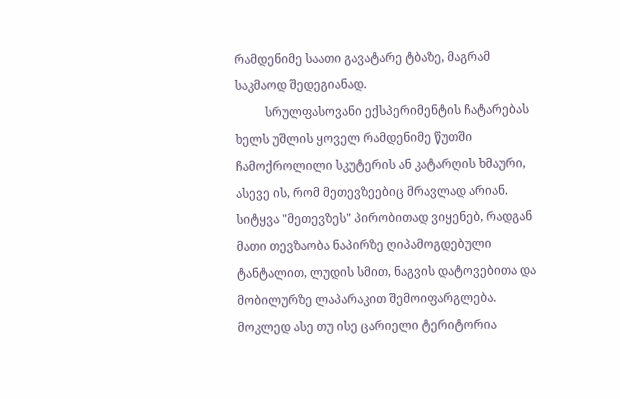რამდენიმე საათი გავატარე ტბაზე, მაგრამ საკმაოდ შედეგიანად.
          სრულფასოვანი ექსპერიმენტის ჩატარებას ხელს უშლის ყოველ რამდენიმე წუთში ჩამოქროლილი სკუტერის ან კატარღის ხმაური, ასევე ის, რომ მეთევზეებიც მრავლად არიან. სიტყვა "მეთევზეს" პირობითად ვიყენებ, რადგან მათი თევზაობა ნაპირზე ღიპამოგდებული ტანტალით, ლუდის სმით, ნაგვის დატოვებითა და მობილურზე ლაპარაკით შემოიფარგლება. მოკლედ ასე თუ ისე ცარიელი ტერიტორია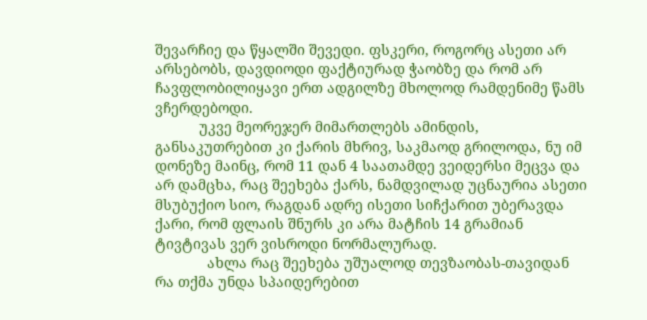შევარჩიე და წყალში შევედი. ფსკერი, როგორც ასეთი არ არსებობს, დავდიოდი ფაქტიურად ჭაობზე და რომ არ ჩავფლობილიყავი ერთ ადგილზე მხოლოდ რამდენიმე წამს ვჩერდებოდი.
           უკვე მეორეჯერ მიმართლებს ამინდის, განსაკუთრებით კი ქარის მხრივ, საკმაოდ გრილოდა, ნუ იმ დონეზე მაინც, რომ 11 დან 4 საათამდე ვეიდერსი მეცვა და არ დამცხა, რაც შეეხება ქარს, ნამდვილად უცნაურია ასეთი მსუბუქიო სიო, რაგდან ადრე ისეთი სიჩქარით უბერავდა ქარი, რომ ფლაის შნურს კი არა მატჩის 14 გრამიან ტივტივას ვერ ვისროდი ნორმალურად.
             ახლა რაც შეეხება უშუალოდ თევზაობას-თავიდან რა თქმა უნდა სპაიდერებით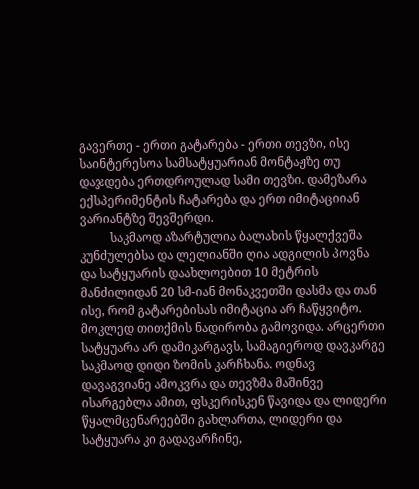გავერთე - ერთი გატარება - ერთი თევზი, ისე საინტერესოა სამსატყუარიან მონტაჟზე თუ დაჯდება ერთდროულად სამი თევზი. დამეზარა ექსპერიმენტის ჩატარება და ერთ იმიტაციიან ვარიანტზე შევშერდი.
          საკმაოდ აზარტულია ბალახის წყალქვეშა კუნძულებსა და ლელიანში ღია ადგილის პოვნა და სატყუარის დაახლოებით 10 მეტრის მანძილიდან 20 სმ-იან მონაკვეთში დასმა და თან ისე, რომ გატარებისას იმიტაცია არ ჩაწყვიტო. მოკლედ თითქმის ნადირობა გამოვიდა. არცერთი სატყუარა არ დამიკარგავს, სამაგიეროდ დავკარგე საკმაოდ დიდი ზომის კარჩხანა. ოდნავ დავაგვიანე ამოკვრა და თევზმა მაშინვე ისარგებლა ამით, ფსკერისკენ წავიდა და ლიდერი წყალმცენარეებში გახლართა, ლიდერი და სატყუარა კი გადავარჩინე,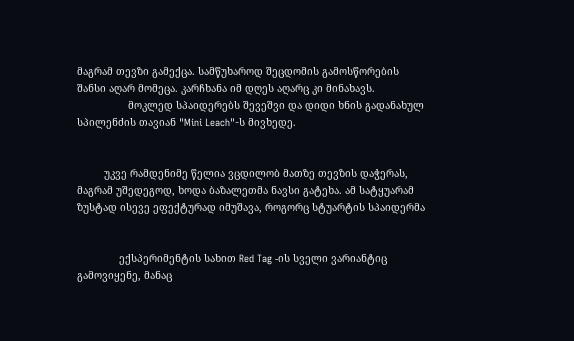მაგრამ თევზი გამექცა. სამწუხაროდ შეცდომის გამოსწორების შანსი აღარ მომეცა. კარჩხანა იმ დღეს აღარც კი მინახავს.
                 მოკლედ სპაიდერებს შევეშვი და დიდი ხნის გადანახულ სპილენძის თავიან "Mini Leach"-ს მივხედე.


         უკვე რამდენიმე წელია ვცდილობ მათზე თევზის დაჭერას, მაგრამ უშედეგოდ, ხოდა ბაზალეთმა ნავსი გატეხა. ამ სატყუარამ ზუსტად ისევე ეფექტურად იმუშავა, როგორც სტუარტის სპაიდერმა


              ექსპერიმენტის სახით Red Tag -ის სველი ვარიანტიც გამოვიყენე, მანაც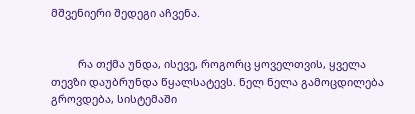მშვენიერი შედეგი აჩვენა.


         რა თქმა უნდა, ისევე, როგორც ყოველთვის, ყველა თევზი დაუბრუნდა წყალსატევს. ნელ ნელა გამოცდილება გროვდება, სისტემაში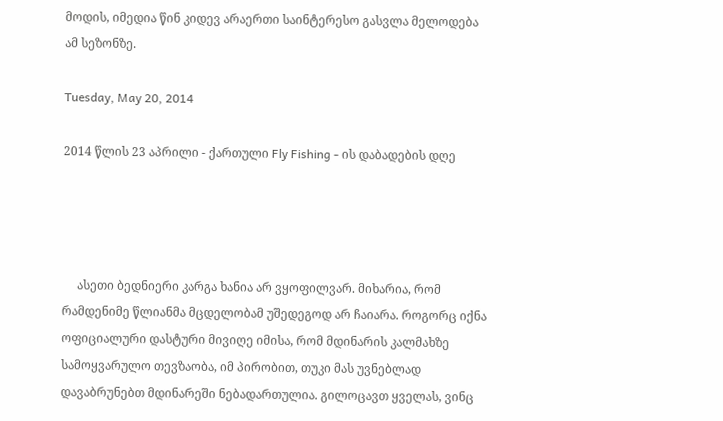მოდის, იმედია წინ კიდევ არაერთი საინტერესო გასვლა მელოდება ამ სეზონზე.

Tuesday, May 20, 2014

2014 წლის 23 აპრილი - ქართული Fly Fishing - ის დაბადების დღე




     ასეთი ბედნიერი კარგა ხანია არ ვყოფილვარ. მიხარია, რომ რამდენიმე წლიანმა მცდელობამ უშედეგოდ არ ჩაიარა. როგორც იქნა ოფიციალური დასტური მივიღე იმისა, რომ მდინარის კალმახზე სამოყვარულო თევზაობა, იმ პირობით, თუკი მას უვნებლად დავაბრუნებთ მდინარეში ნებადართულია. გილოცავთ ყველას, ვინც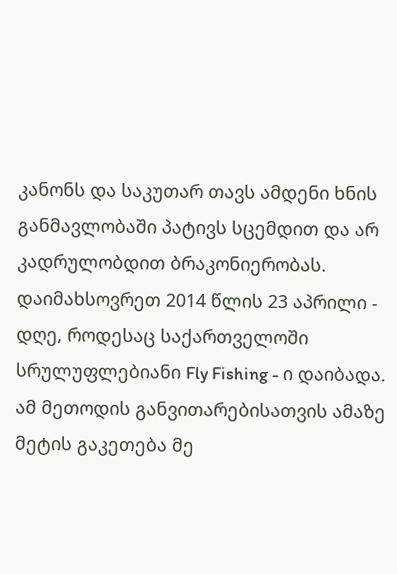კანონს და საკუთარ თავს ამდენი ხნის განმავლობაში პატივს სცემდით და არ კადრულობდით ბრაკონიერობას. დაიმახსოვრეთ 2014 წლის 23 აპრილი - დღე, როდესაც საქართველოში სრულუფლებიანი Fly Fishing - ი დაიბადა. ამ მეთოდის განვითარებისათვის ამაზე მეტის გაკეთება მე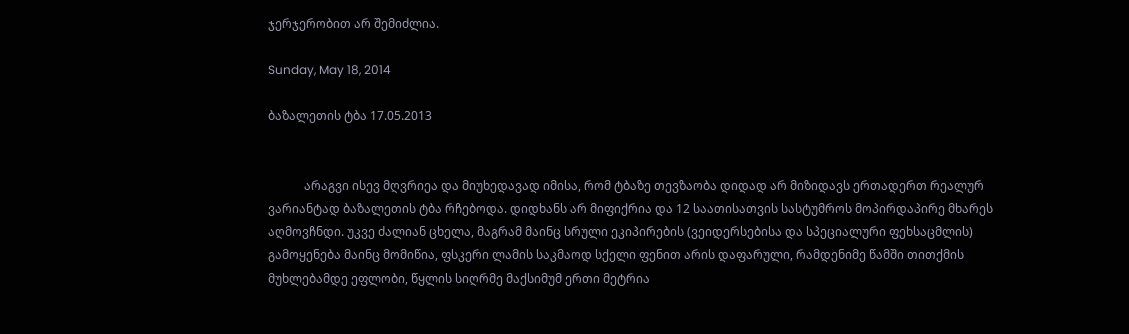ჯერჯერობით არ შემიძლია.

Sunday, May 18, 2014

ბაზალეთის ტბა 17.05.2013


            არაგვი ისევ მღვრიეა და მიუხედავად იმისა, რომ ტბაზე თევზაობა დიდად არ მიზიდავს ერთადერთ რეალურ ვარიანტად ბაზალეთის ტბა რჩებოდა. დიდხანს არ მიფიქრია და 12 საათისათვის სასტუმროს მოპირდაპირე მხარეს აღმოვჩნდი. უკვე ძალიან ცხელა, მაგრამ მაინც სრული ეკიპირების (ვეიდერსებისა და სპეციალური ფეხსაცმლის) გამოყენება მაინც მომიწია, ფსკერი ლამის საკმაოდ სქელი ფენით არის დაფარული, რამდენიმე წამში თითქმის მუხლებამდე ეფლობი, წყლის სიღრმე მაქსიმუმ ერთი მეტრია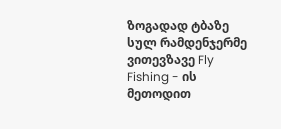ზოგადად ტბაზე სულ რამდენჯერმე ვითევზავე Fly Fishing - ის მეთოდით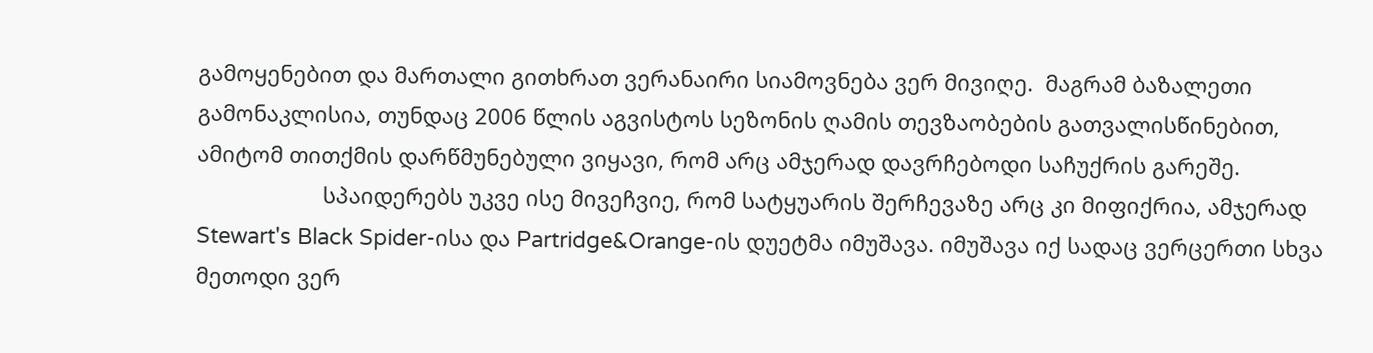გამოყენებით და მართალი გითხრათ ვერანაირი სიამოვნება ვერ მივიღე.  მაგრამ ბაზალეთი გამონაკლისია, თუნდაც 2006 წლის აგვისტოს სეზონის ღამის თევზაობების გათვალისწინებით, ამიტომ თითქმის დარწმუნებული ვიყავი, რომ არც ამჯერად დავრჩებოდი საჩუქრის გარეშე.
                     სპაიდერებს უკვე ისე მივეჩვიე, რომ სატყუარის შერჩევაზე არც კი მიფიქრია, ამჯერად Stewart's Black Spider-ისა და Partridge&Orange-ის დუეტმა იმუშავა. იმუშავა იქ სადაც ვერცერთი სხვა მეთოდი ვერ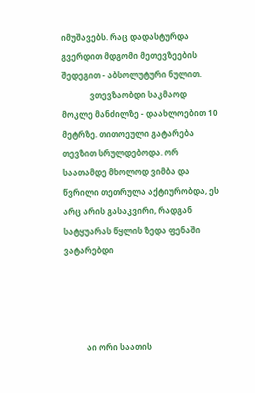იმუშავებს. რაც დადასტურდა გვერდით მდგომი მეთევზეების შედეგით - აბსოლუტური ნულით.
              ვთევზაობდი საკმაოდ მოკლე მანძილზე - დაახლოებით 10 მეტრზე. თითოეული გატარება თევზით სრულდებოდა. ორ საათამდე მხოლოდ ვიმბა და წვრილი თეთრულა აქტიურობდა, ეს არც არის გასაკვირი, რადგან სატყუარას წყლის ზედა ფენაში ვატარებდი




           აი ორი საათის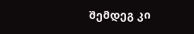შემდეგ კი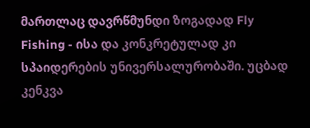მართლაც დავრწმუნდი ზოგადად Fly Fishing - ისა და კონკრეტულად კი სპაიდერების უნივერსალურობაში. უცბად კენკვა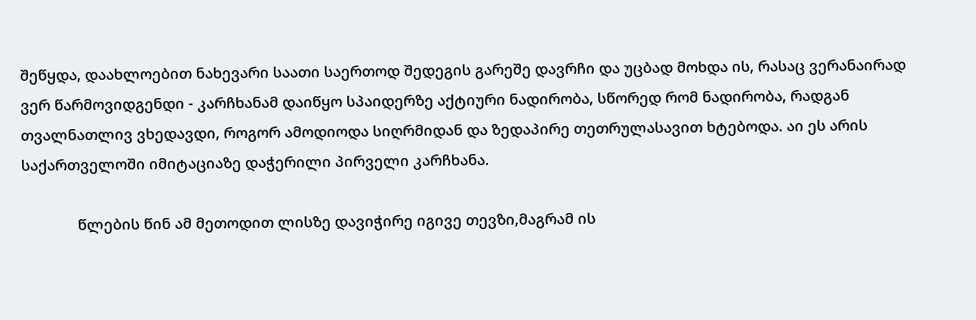შეწყდა, დაახლოებით ნახევარი საათი საერთოდ შედეგის გარეშე დავრჩი და უცბად მოხდა ის, რასაც ვერანაირად ვერ წარმოვიდგენდი - კარჩხანამ დაიწყო სპაიდერზე აქტიური ნადირობა, სწორედ რომ ნადირობა, რადგან თვალნათლივ ვხედავდი, როგორ ამოდიოდა სიღრმიდან და ზედაპირე თეთრულასავით ხტებოდა. აი ეს არის საქართველოში იმიტაციაზე დაჭერილი პირველი კარჩხანა.

              წლების წინ ამ მეთოდით ლისზე დავიჭირე იგივე თევზი,მაგრამ ის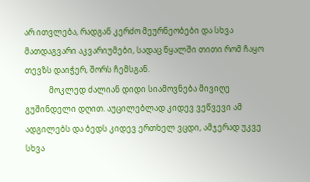არ ითვლება, რადგან კერძო მეურნეობები და სხვა მათდაგვარი აკვარიუმები, სადაც წყალში თითი რომ ჩაყო თევზს დაიჭერ, შორს ჩემსგან.
            მოკლედ ძალიან დიდი სიამოვნება მივიღე გუშინდელი დღით. აუცილებლად კიდევ ვეწვევი ამ ადგილებს და ბედს კიდევ ერთხელ ვცდი, ამჯერად უკვე სხვა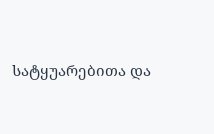სატყუარებითა და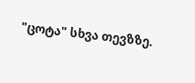"ცოტა" სხვა თევზზე.